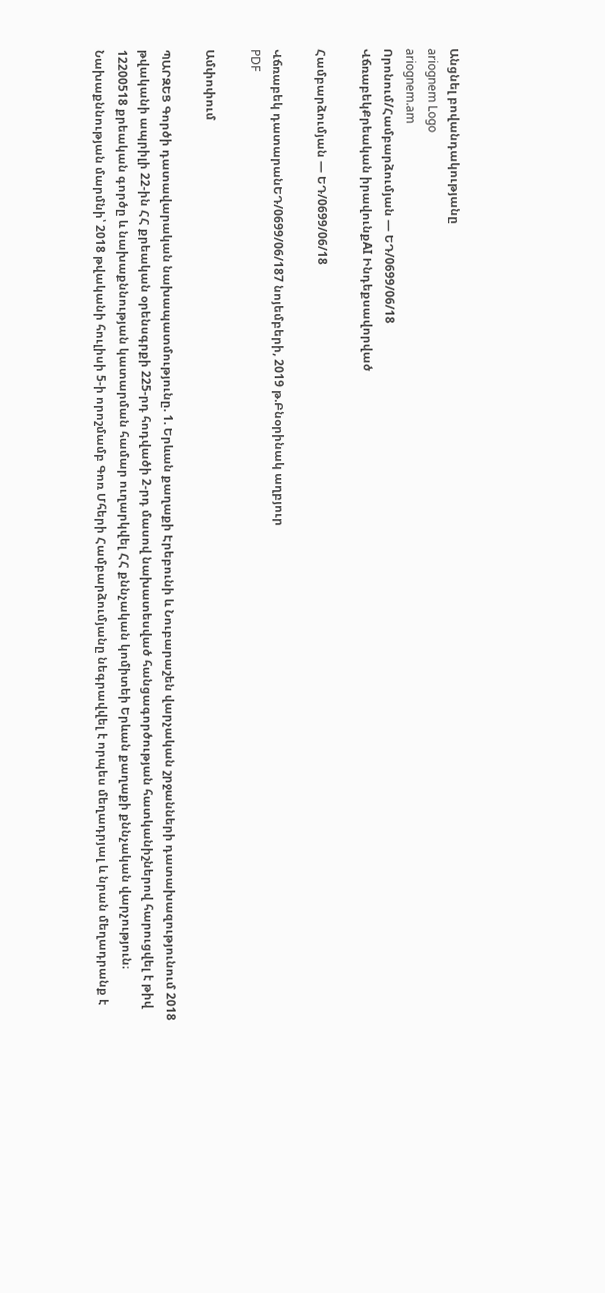Անցնել բովանդակությանը
ariognem Logo
ariognem.am
Որոնում/Համբարձումյան — ԵԴ/0699/06/18
ՎճռաբեկՔրեական իրավունքAI Ինդեքսավորված

Համբարձումյան — ԵԴ/0699/06/18

Վճռաբեկ դատարանԵԴ/0699/06/187 նոյեմբերի, 2019 թ.Բնօրինակ աղբյուր
PDF

Ամփոփում

ՊԱՐԶԵՑ Գործի դատավարական նախապատմությունը. 1. Երևան քաղաքի Էրեբունի և Նուբարաշեն վարչական շրջանների դատախազությունում 2018 թվականի ապրիլի 22-ին ՀՀ քրեական օրենսգրքի 225-րդ հոդվածի 2-րդ մասով նախատեսված հանցագործության հատկանիշներով հարուցվել է թիվ 12200518 քրեական գործը և նախաքննության կատարման համար ուղարկվել ՀՀ քննչական կոմիտեի Երևան քաղաքի քննչական վարչություն։ Նախաքննության մարմնի՝ 2018 թվականի հուլիսի 5-ի որոշմամբ Գոռ Մհերի Համբարձումյանը նեգրավվել է որպես մեղադրյալ և նրան մեղադրանք է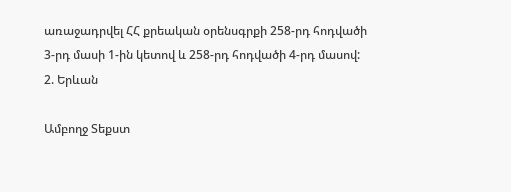առաջադրվել ՀՀ քրեական օրենսգրքի 258-րդ հոդվածի 3-րդ մասի 1-ին կետով և 258-րդ հոդվածի 4-րդ մասով: 2. Երևան

Ամբողջ Տեքստ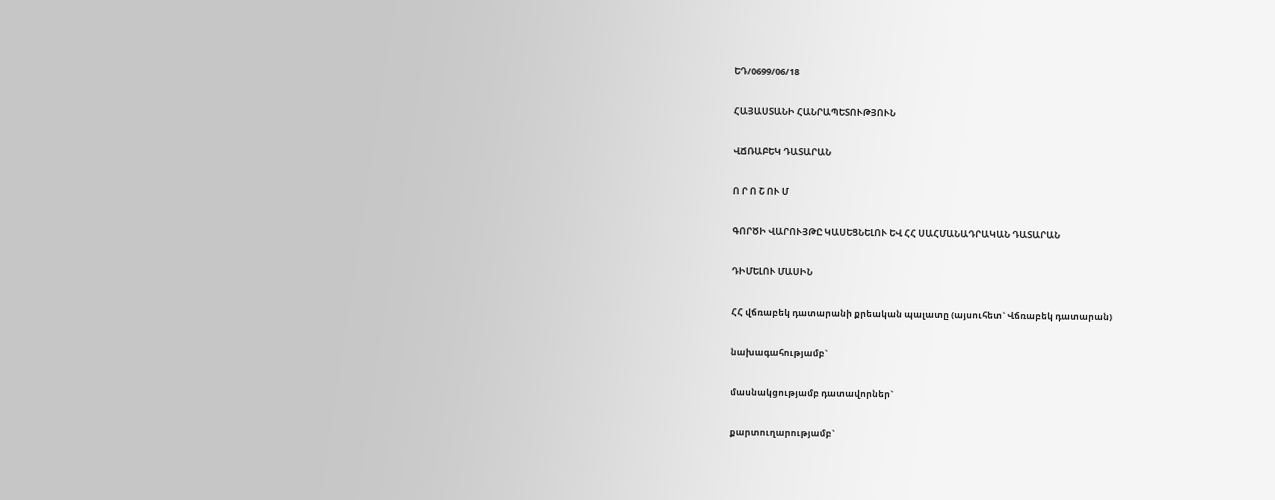ԵԴ/0699/06/18

ՀԱՅԱՍՏԱՆԻ ՀԱՆՐԱՊԵՏՈՒԹՅՈՒՆ

ՎՃՌԱԲԵԿ ԴԱՏԱՐԱՆ

Ո Ր Ո Շ ՈՒ Մ

ԳՈՐԾԻ ՎԱՐՈՒՅԹԸ ԿԱՍԵՑՆԵԼՈՒ ԵՎ ՀՀ ՍԱՀՄԱՆԱԴՐԱԿԱՆ ԴԱՏԱՐԱՆ

ԴԻՄԵԼՈՒ ՄԱՍԻՆ

ՀՀ վճռաբեկ դատարանի քրեական պալատը (այսուհետ` Վճռաբեկ դատարան)

նախագահությամբ`

մասնակցությամբ դատավորներ`

քարտուղարությամբ`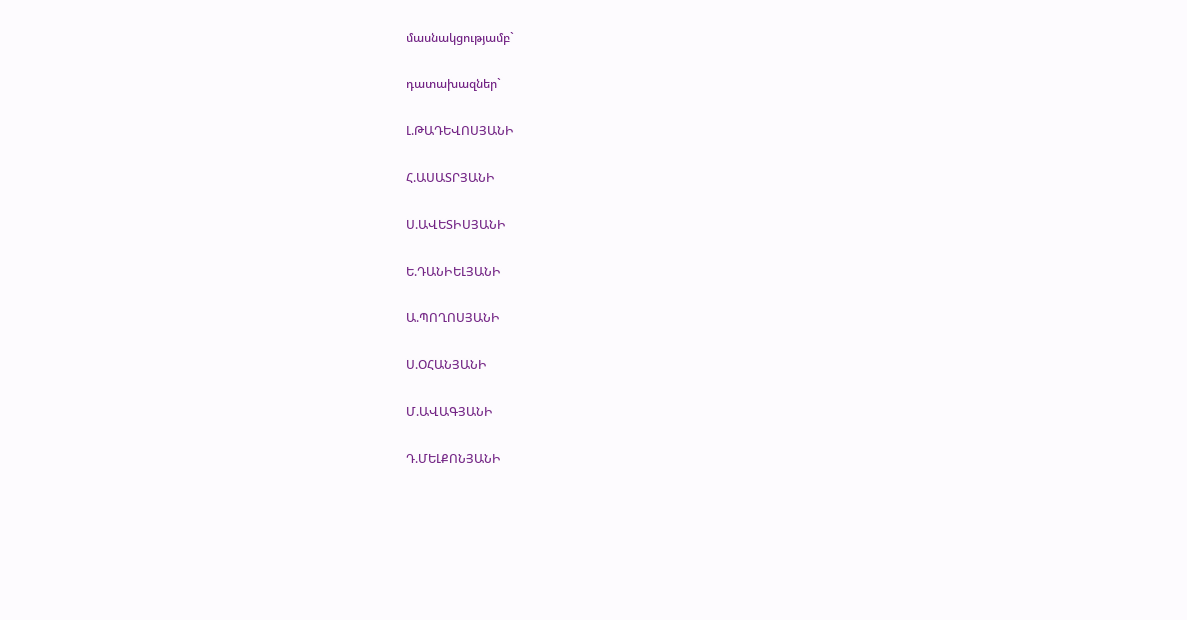մասնակցությամբ`

դատախազներ`

Լ.ԹԱԴԵՎՈՍՅԱՆԻ

Հ.ԱՍԱՏՐՅԱՆԻ

Ս.ԱՎԵՏԻՍՅԱՆԻ

Ե.ԴԱՆԻԵԼՅԱՆԻ

Ա.ՊՈՂՈՍՅԱՆԻ

Ս.ՕՀԱՆՅԱՆԻ

Մ.ԱՎԱԳՅԱՆԻ

Դ.ՄԵԼՔՈՆՅԱՆԻ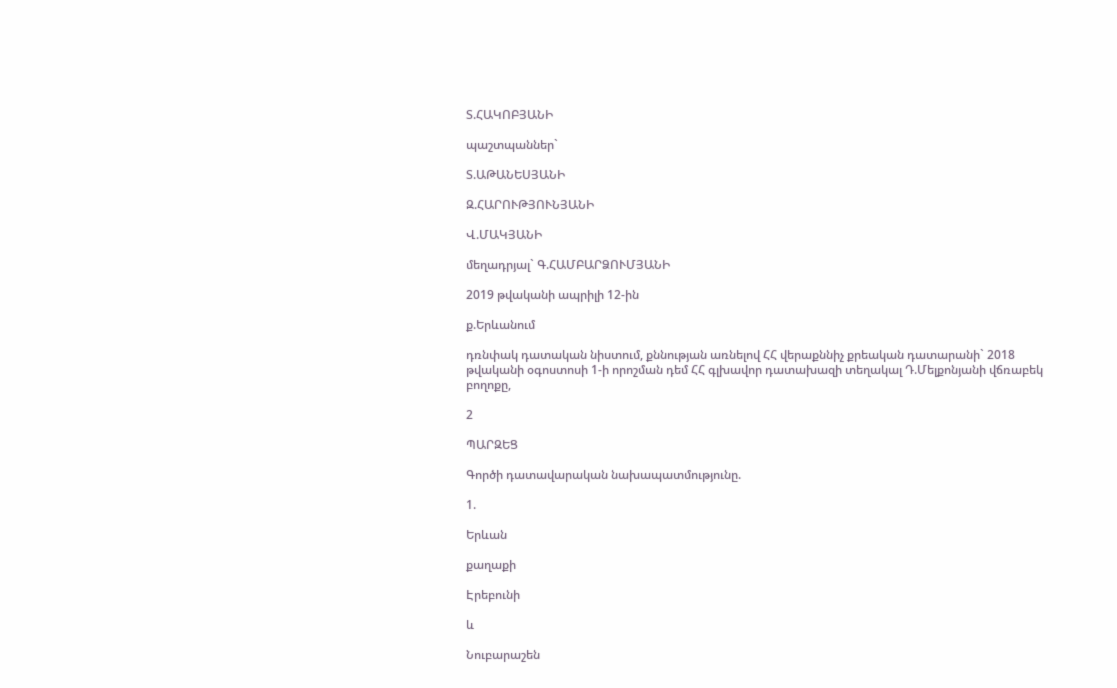Տ.ՀԱԿՈԲՅԱՆԻ

պաշտպաններ`

Տ.ԱԹԱՆԵՍՅԱՆԻ

Զ.ՀԱՐՈՒԹՅՈՒՆՅԱՆԻ

Վ.ՄԱԿՅԱՆԻ

մեղադրյալ` Գ.ՀԱՄԲԱՐՁՈՒՄՅԱՆԻ

2019 թվականի ապրիլի 12-ին

ք.Երևանում

դռնփակ դատական նիստում, քննության առնելով ՀՀ վերաքննիչ քրեական դատարանի` 2018 թվականի օգոստոսի 1-ի որոշման դեմ ՀՀ գլխավոր դատախազի տեղակալ Դ.Մելքոնյանի վճռաբեկ բողոքը,

2

ՊԱՐԶԵՑ

Գործի դատավարական նախապատմությունը.

1.

Երևան

քաղաքի

Էրեբունի

և

Նուբարաշեն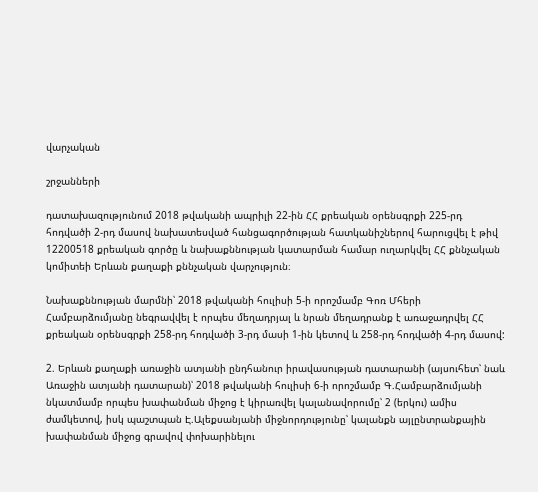վարչական

շրջանների

դատախազությունում 2018 թվականի ապրիլի 22-ին ՀՀ քրեական օրենսգրքի 225-րդ հոդվածի 2-րդ մասով նախատեսված հանցագործության հատկանիշներով հարուցվել է թիվ 12200518 քրեական գործը և նախաքննության կատարման համար ուղարկվել ՀՀ քննչական կոմիտեի Երևան քաղաքի քննչական վարչություն։

Նախաքննության մարմնի՝ 2018 թվականի հուլիսի 5-ի որոշմամբ Գոռ Մհերի Համբարձումյանը նեգրավվել է որպես մեղադրյալ և նրան մեղադրանք է առաջադրվել ՀՀ քրեական օրենսգրքի 258-րդ հոդվածի 3-րդ մասի 1-ին կետով և 258-րդ հոդվածի 4-րդ մասով:

2. Երևան քաղաքի առաջին ատյանի ընդհանուր իրավասության դատարանի (այսուհետ՝ նաև Առաջին ատյանի դատարան)՝ 2018 թվականի հուլիսի 6-ի որոշմամբ Գ.Համբարձումյանի նկատմամբ որպես խափանման միջոց է կիրառվել կալանավորումը՝ 2 (երկու) ամիս ժամկետով, իսկ պաշտպան Է.Ալեքսանյանի միջնորդությունը՝ կալանքն այլընտրանքային խափանման միջոց գրավով փոխարինելու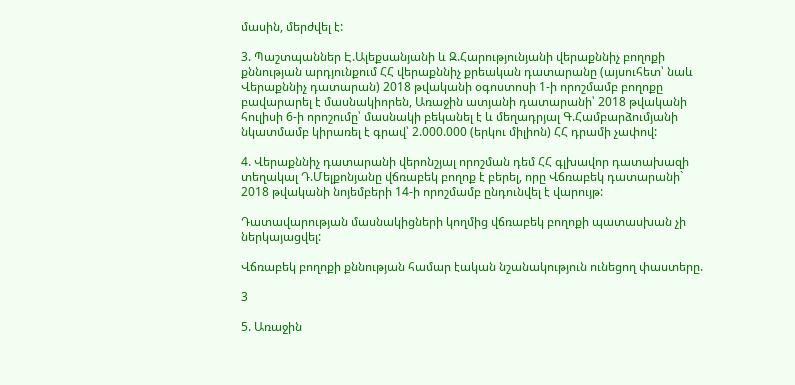մասին, մերժվել է:

3. Պաշտպաններ Է.Ալեքսանյանի և Զ.Հարությունյանի վերաքննիչ բողոքի քննության արդյունքում ՀՀ վերաքննիչ քրեական դատարանը (այսուհետ՝ նաև Վերաքննիչ դատարան) 2018 թվականի օգոստոսի 1-ի որոշմամբ բողոքը բավարարել է մասնակիորեն, Առաջին ատյանի դատարանի՝ 2018 թվականի հուլիսի 6-ի որոշումը՝ մասնակի բեկանել է և մեղադրյալ Գ.Համբարձումյանի նկատմամբ կիրառել է գրավ՝ 2.000.000 (երկու միլիոն) ՀՀ դրամի չափով:

4. Վերաքննիչ դատարանի վերոնշյալ որոշման դեմ ՀՀ գլխավոր դատախազի տեղակալ Դ.Մելքոնյանը վճռաբեկ բողոք է բերել, որը Վճռաբեկ դատարանի` 2018 թվականի նոյեմբերի 14-ի որոշմամբ ընդունվել է վարույթ:

Դատավարության մասնակիցների կողմից վճռաբեկ բողոքի պատասխան չի ներկայացվել:

Վճռաբեկ բողոքի քննության համար էական նշանակություն ունեցող փաստերը.

3

5. Առաջին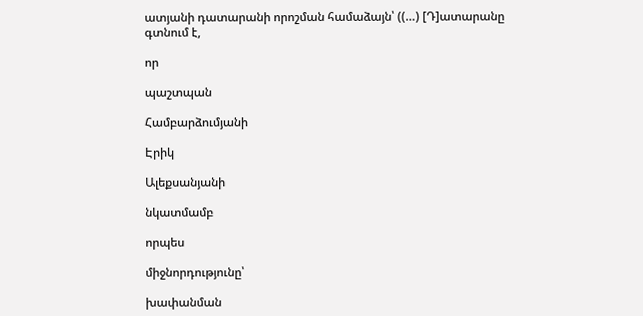ատյանի դատարանի որոշման համաձայն՝ ((…) [Դ]ատարանը գտնում է,

որ

պաշտպան

Համբարձումյանի

Էրիկ

Ալեքսանյանի

նկատմամբ

որպես

միջնորդությունը՝

խափանման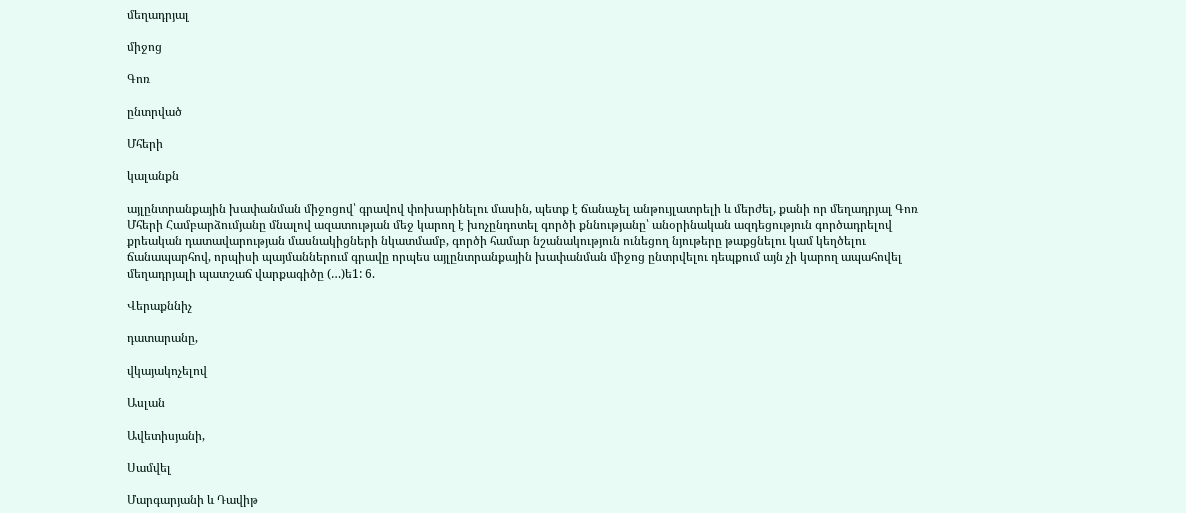մեղադրյալ

միջոց

Գոռ

ընտրված

Մհերի

կալանքն

այլընտրանքային խափանման միջոցով՝ գրավով փոխարինելու մասին, պետք է ճանաչել անթույլատրելի և մերժել, քանի որ մեղադրյալ Գոռ Մհերի Համբարձումյանը մնալով ազատության մեջ կարող է խոչընդոտել գործի քննությանը՝ անօրինական ազդեցություն գործադրելով քրեական դատավարության մասնակիցների նկատմամբ, գործի համար նշանակություն ունեցող նյութերը թաքցնելու կամ կեղծելու ճանապարհով, որպիսի պայմաններում գրավը որպես այլընտրանքային խափանման միջոց ընտրվելու դեպքում այն չի կարող ապահովել մեղադրյալի պատշաճ վարքագիծը (…)ե1: 6.

Վերաքննիչ

դատարանը,

վկայակոչելով

Ասլան

Ավետիսյանի,

Սամվել

Մարգարյանի և Դավիթ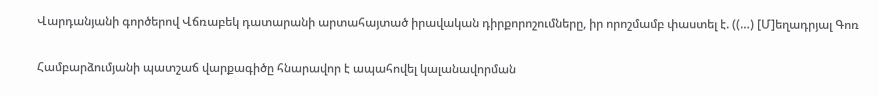Վարդանյանի գործերով Վճռաբեկ դատարանի արտահայտած իրավական դիրքորոշումները, իր որոշմամբ փաստել է. ((…) [Մ]եղադրյալ Գոռ

Համբարձումյանի պատշաճ վարքագիծը հնարավոր է ապահովել կալանավորման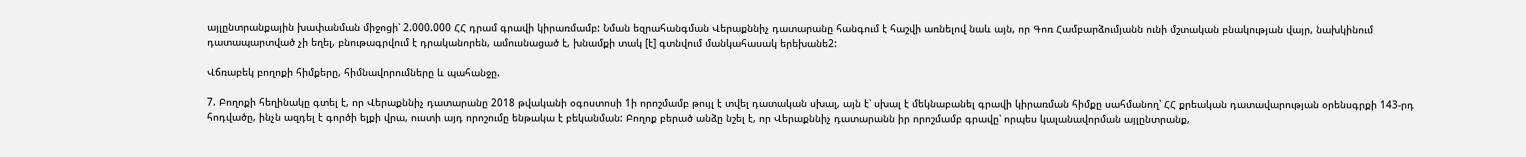այլընտրանքային խափանման միջոցի՝ 2.000.000 ՀՀ դրամ գրավի կիրառմամբ: Նման եզրահանգման Վերաքննիչ դատարանը հանգում է հաշվի առնելով նաև այն, որ Գոռ Համբարձումյանն ունի մշտական բնակության վայր, նախկինում դատապարտված չի եղել, բնութագրվում է դրականորեն, ամուսնացած է, խնամքի տակ [է] գտնվում մանկահասակ երեխանե2:

Վճռաբեկ բողոքի հիմքերը, հիմնավորումները և պահանջը.

7. Բողոքի հեղինակը գտել է, որ Վերաքննիչ դատարանը 2018 թվականի օգոստոսի 1ի որոշմամբ թույլ է տվել դատական սխալ, այն է՝ սխալ է մեկնաբանել գրավի կիրառման հիմքը սահմանող՝ ՀՀ քրեական դատավարության օրենսգրքի 143-րդ հոդվածը, ինչն ազդել է գործի ելքի վրա, ուստի այդ որոշումը ենթակա է բեկանման: Բողոք բերած անձը նշել է, որ Վերաքննիչ դատարանն իր որոշմամբ գրավը՝ որպես կալանավորման այլընտրանք,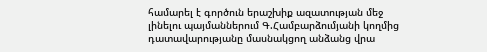համարել է գործուն երաշխիք ազատության մեջ լինելու պայմաններում Գ.Համբարձումյանի կողմից դատավարությանը մասնակցող անձանց վրա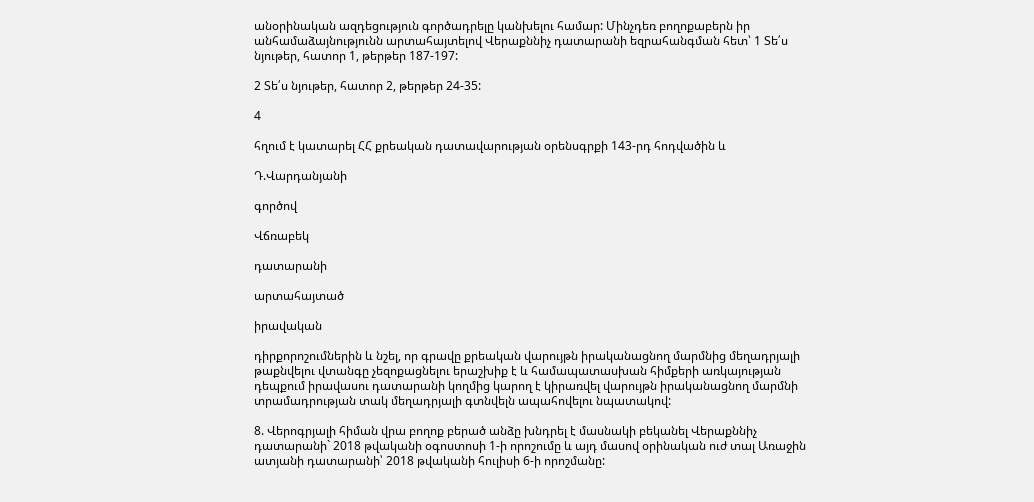անօրինական ազդեցություն գործադրելը կանխելու համար: Մինչդեռ բողոքաբերն իր անհամաձայնությունն արտահայտելով Վերաքննիչ դատարանի եզրահանգման հետ՝ 1 Տե՛ս նյութեր, հատոր 1, թերթեր 187-197:

2 Տե՛ս նյութեր, հատոր 2, թերթեր 24-35:

4

հղում է կատարել ՀՀ քրեական դատավարության օրենսգրքի 143-րդ հոդվածին և

Դ.Վարդանյանի

գործով

Վճռաբեկ

դատարանի

արտահայտած

իրավական

դիրքորոշումներին և նշել, որ գրավը քրեական վարույթն իրականացնող մարմնից մեղադրյալի թաքնվելու վտանգը չեզոքացնելու երաշխիք է և համապատասխան հիմքերի առկայության դեպքում իրավասու դատարանի կողմից կարող է կիրառվել վարույթն իրականացնող մարմնի տրամադրության տակ մեղադրյալի գտնվելն ապահովելու նպատակով:

8. Վերոգրյալի հիման վրա բողոք բերած անձը խնդրել է մասնակի բեկանել Վերաքննիչ դատարանի` 2018 թվականի օգոստոսի 1-ի որոշումը և այդ մասով օրինական ուժ տալ Առաջին ատյանի դատարանի՝ 2018 թվականի հուլիսի 6-ի որոշմանը: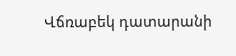Վճռաբեկ դատարանի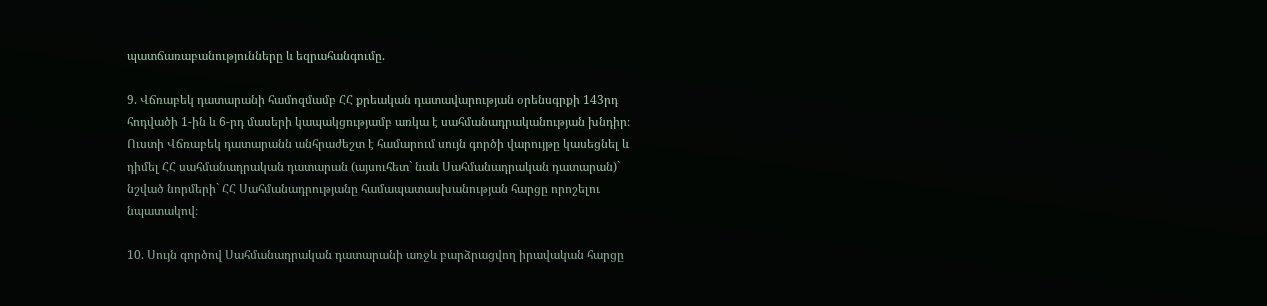պատճառաբանությունները և եզրահանգումը.

9. Վճռաբեկ դատարանի համոզմամբ ՀՀ քրեական դատավարության օրենսգրքի 143րդ հոդվածի 1-ին և 6-րդ մասերի կապակցությամբ առկա է սահմանադրականության խնդիր։ Ուստի Վճռաբեկ դատարանն անհրաժեշտ է համարում սույն գործի վարույթը կասեցնել և դիմել ՀՀ սահմանադրական դատարան (այսուհետ` նաև Սահմանադրական դատարան)` նշված նորմերի` ՀՀ Սահմանադրությանը համապատասխանության հարցը որոշելու նպատակով։

10. Սույն գործով Սահմանադրական դատարանի առջև բարձրացվող իրավական հարցը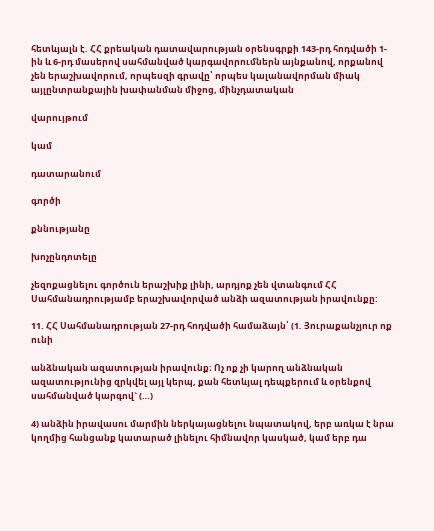հետևյալն է. ՀՀ քրեական դատավարության օրենսգրքի 143-րդ հոդվածի 1-ին և 6-րդ մասերով սահմանված կարգավորումներն այնքանով, որքանով չեն երաշխավորում, որպեսզի գրավը՝ որպես կալանավորման միակ այլընտրանքային խափանման միջոց, մինչդատական

վարույթում

կամ

դատարանում

գործի

քննությանը

խոչընդոտելը

չեզոքացնելու գործուն երաշխիք լինի, արդյոք չեն վտանգում ՀՀ Սահմանադրությամբ երաշխավորված անձի ազատության իրավունքը:

11. ՀՀ Սահմանադրության 27-րդ հոդվածի համաձայն՝ (1. Յուրաքանչյուր ոք ունի

անձնական ազատության իրավունք։ Ոչ ոք չի կարող անձնական ազատությունից զրկվել այլ կերպ, քան հետևյալ դեպքերում և օրենքով սահմանված կարգով` (…)

4) անձին իրավասու մարմին ներկայացնելու նպատակով, երբ առկա է նրա կողմից հանցանք կատարած լինելու հիմնավոր կասկած, կամ երբ դա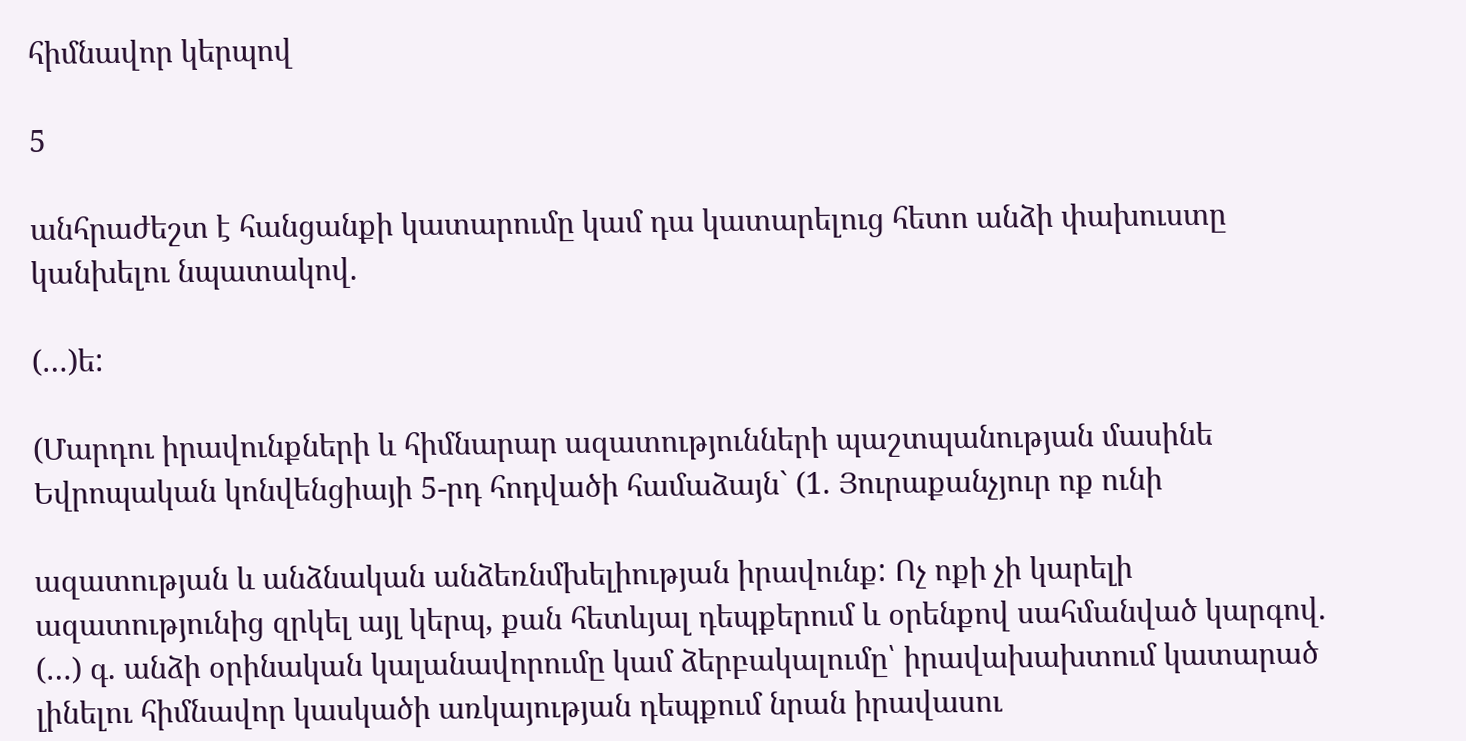հիմնավոր կերպով

5

անհրաժեշտ է հանցանքի կատարումը կամ դա կատարելուց հետո անձի փախուստը կանխելու նպատակով.

(…)ե:

(Մարդու իրավունքների և հիմնարար ազատությունների պաշտպանության մասինե Եվրոպական կոնվենցիայի 5-րդ հոդվածի համաձայն` (1. Յուրաքանչյուր ոք ունի

ազատության և անձնական անձեռնմխելիության իրավունք: Ոչ ոքի չի կարելի ազատությունից զրկել այլ կերպ, քան հետևյալ դեպքերում և օրենքով սահմանված կարգով. (…) գ. անձի օրինական կալանավորումը կամ ձերբակալումը՝ իրավախախտում կատարած լինելու հիմնավոր կասկածի առկայության դեպքում նրան իրավասու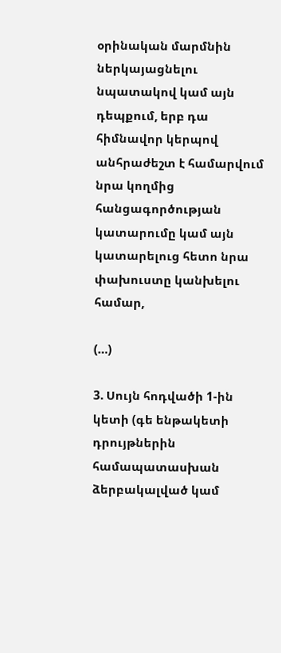օրինական մարմնին ներկայացնելու նպատակով կամ այն դեպքում, երբ դա հիմնավոր կերպով անհրաժեշտ է համարվում նրա կողմից հանցագործության կատարումը կամ այն կատարելուց հետո նրա փախուստը կանխելու համար,

(…)

3. Սույն հոդվածի 1-ին կետի (գե ենթակետի դրույթներին համապատասխան ձերբակալված կամ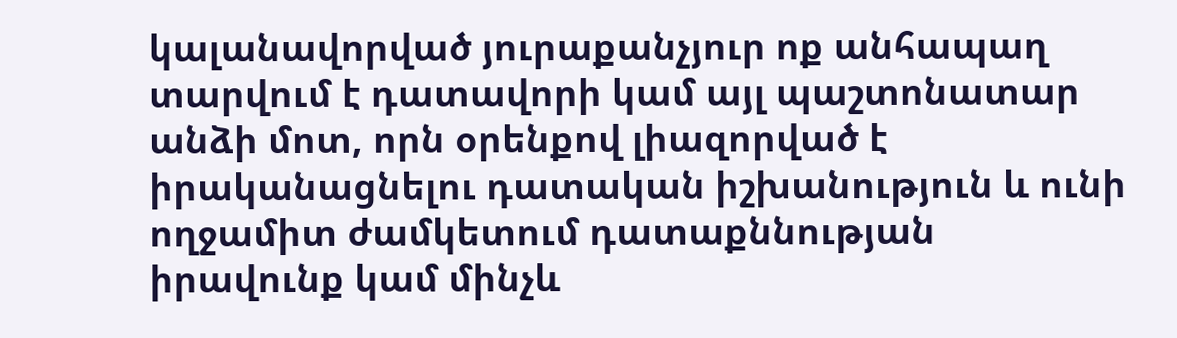կալանավորված յուրաքանչյուր ոք անհապաղ տարվում է դատավորի կամ այլ պաշտոնատար անձի մոտ, որն օրենքով լիազորված է իրականացնելու դատական իշխանություն և ունի ողջամիտ ժամկետում դատաքննության իրավունք կամ մինչև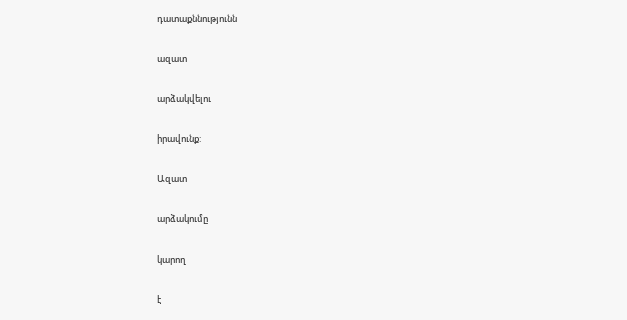դատաքննությունն

ազատ

արձակվելու

իրավունք:

Ազատ

արձակումը

կարող

է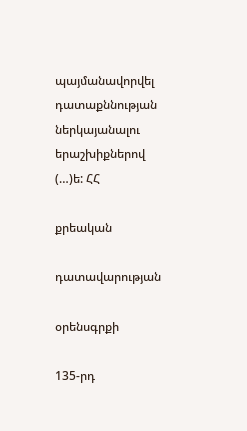պայմանավորվել դատաքննության ներկայանալու երաշխիքներով (…)ե: ՀՀ

քրեական

դատավարության

օրենսգրքի

135-րդ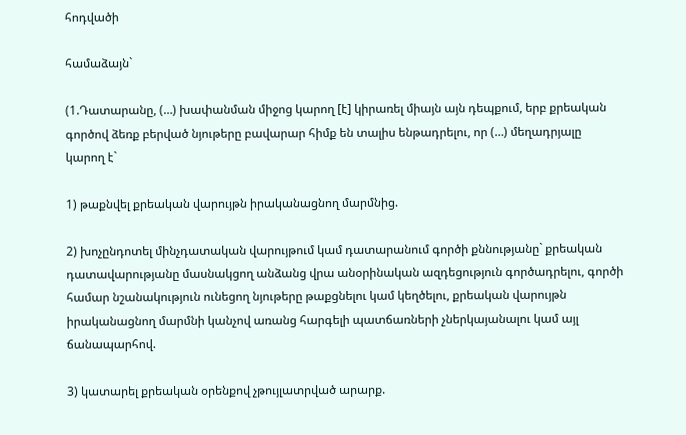հոդվածի

համաձայն`

(1.Դատարանը, (…) խափանման միջոց կարող [է] կիրառել միայն այն դեպքում, երբ քրեական գործով ձեռք բերված նյութերը բավարար հիմք են տալիս ենթադրելու, որ (…) մեղադրյալը կարող է`

1) թաքնվել քրեական վարույթն իրականացնող մարմնից.

2) խոչընդոտել մինչդատական վարույթում կամ դատարանում գործի քննությանը` քրեական դատավարությանը մասնակցող անձանց վրա անօրինական ազդեցություն գործադրելու, գործի համար նշանակություն ունեցող նյութերը թաքցնելու կամ կեղծելու, քրեական վարույթն իրականացնող մարմնի կանչով առանց հարգելի պատճառների չներկայանալու կամ այլ ճանապարհով.

3) կատարել քրեական օրենքով չթույլատրված արարք.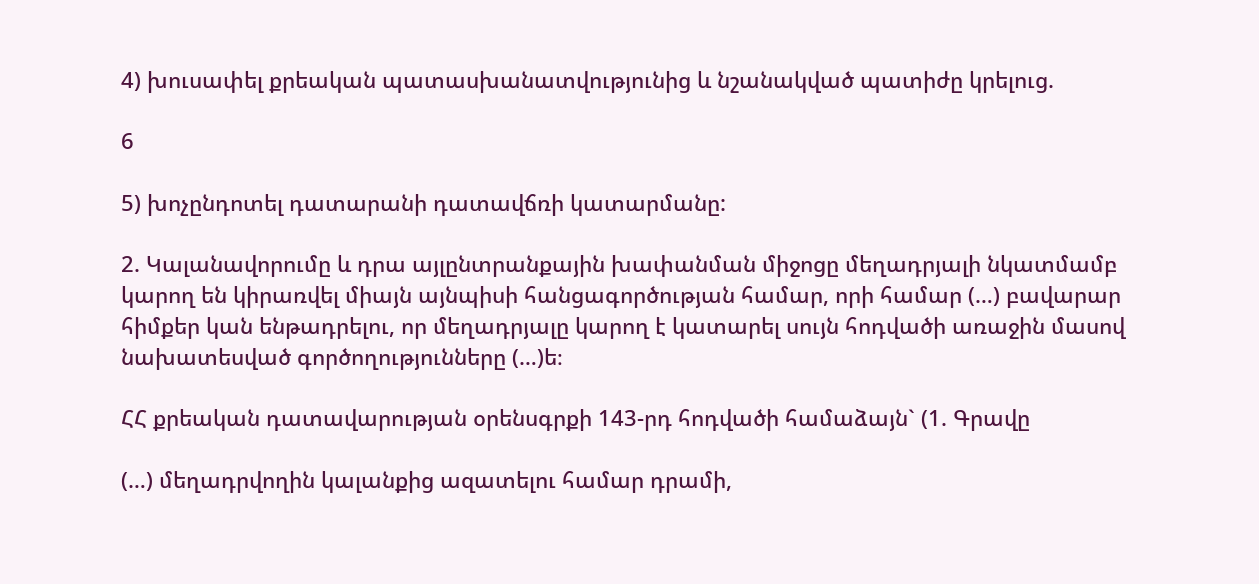4) խուսափել քրեական պատասխանատվությունից և նշանակված պատիժը կրելուց.

6

5) խոչընդոտել դատարանի դատավճռի կատարմանը:

2. Կալանավորումը և դրա այլընտրանքային խափանման միջոցը մեղադրյալի նկատմամբ կարող են կիրառվել միայն այնպիսի հանցագործության համար, որի համար (…) բավարար հիմքեր կան ենթադրելու, որ մեղադրյալը կարող է կատարել սույն հոդվածի առաջին մասով նախատեսված գործողությունները (…)ե։

ՀՀ քրեական դատավարության օրենսգրքի 143-րդ հոդվածի համաձայն` (1. Գրավը

(…) մեղադրվողին կալանքից ազատելու համար դրամի,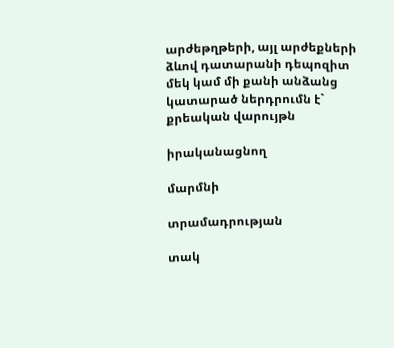արժեթղթերի, այլ արժեքների ձևով դատարանի դեպոզիտ մեկ կամ մի քանի անձանց կատարած ներդրումն է` քրեական վարույթն

իրականացնող

մարմնի

տրամադրության

տակ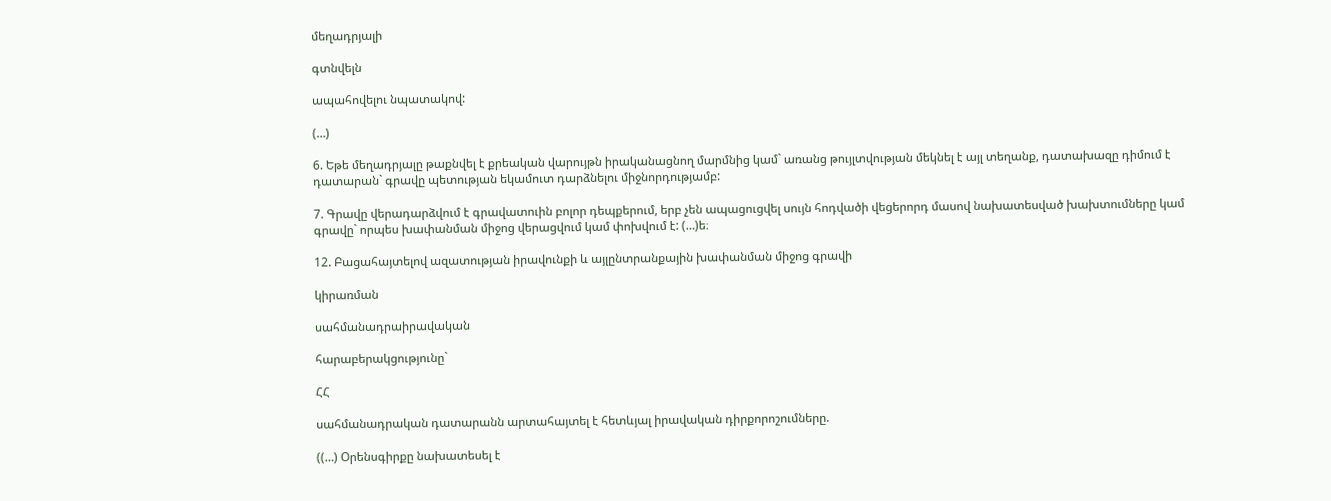մեղադրյալի

գտնվելն

ապահովելու նպատակով:

(…)

6. Եթե մեղադրյալը թաքնվել է քրեական վարույթն իրականացնող մարմնից կամ` առանց թույլտվության մեկնել է այլ տեղանք, դատախազը դիմում է դատարան` գրավը պետության եկամուտ դարձնելու միջնորդությամբ:

7. Գրավը վերադարձվում է գրավատուին բոլոր դեպքերում, երբ չեն ապացուցվել սույն հոդվածի վեցերորդ մասով նախատեսված խախտումները կամ գրավը` որպես խափանման միջոց վերացվում կամ փոխվում է: (…)ե։

12. Բացահայտելով ազատության իրավունքի և այլընտրանքային խափանման միջոց գրավի

կիրառման

սահմանադրաիրավական

հարաբերակցությունը`

ՀՀ

սահմանադրական դատարանն արտահայտել է հետևյալ իրավական դիրքորոշումները.

((…) Օրենսգիրքը նախատեսել է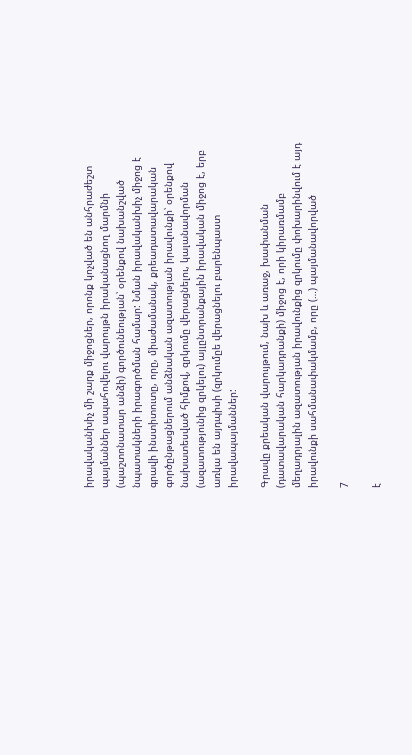իրավականխիչ մի շարք միջոցներ, որոնք կոչված են անհրաժեշտ պայմաններ ապահովելու վարույթն իրականացնող մարմնի (պաշտոնատար անձի) գործունեության՝ օրենքով նախանշված նպատակների իրագործման համար: Նման իրավականխիչ միջոց է գրավի ինստիտուտը, որը, միաժամանակ, քրեադատավարական գործընթացներում անձնական ազատության իրավունքի՝ օրենքով նախատեսված հիմքով, զրկումը վերացնելու, կալանավորման (ազատությունից զրկելու) այլընտրանքային իրավական միջոց է, երբ առկա են այդպիսի (զրկումըե վերացնելու բարենպաստ իրավապայմաններ:

Գրավը քրեական վարույթում, նախ և առաջ, խափանման (դատավարական հարկադրանքի) միջոց է, որի կիրառմամբ մեղադրյալին ազատության իրավունքից զրկումը փոխարինվում է այդ իրավունքի սահմանափակմամբ, որը (…) պայմանավորված

7

է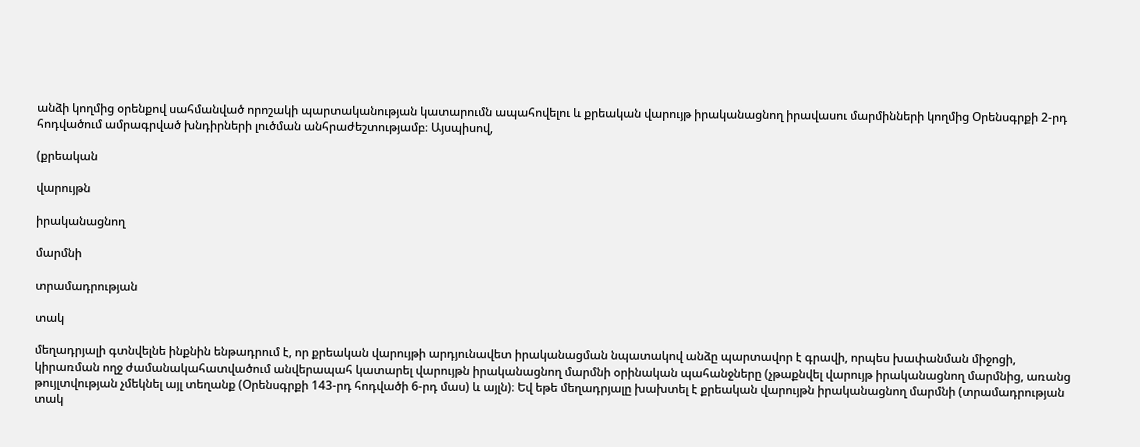անձի կողմից օրենքով սահմանված որոշակի պարտականության կատարումն ապահովելու և քրեական վարույթ իրականացնող իրավասու մարմինների կողմից Օրենսգրքի 2-րդ հոդվածում ամրագրված խնդիրների լուծման անհրաժեշտությամբ։ Այսպիսով,

(քրեական

վարույթն

իրականացնող

մարմնի

տրամադրության

տակ

մեղադրյալի գտնվելնե ինքնին ենթադրում է, որ քրեական վարույթի արդյունավետ իրականացման նպատակով անձը պարտավոր է գրավի, որպես խափանման միջոցի, կիրառման ողջ ժամանակահատվածում անվերապահ կատարել վարույթն իրականացնող մարմնի օրինական պահանջները (չթաքնվել վարույթ իրականացնող մարմնից, առանց թույլտվության չմեկնել այլ տեղանք (Օրենսգրքի 143-րդ հոդվածի 6-րդ մաս) և այլն)։ Եվ եթե մեղադրյալը խախտել է քրեական վարույթն իրականացնող մարմնի (տրամադրության տակ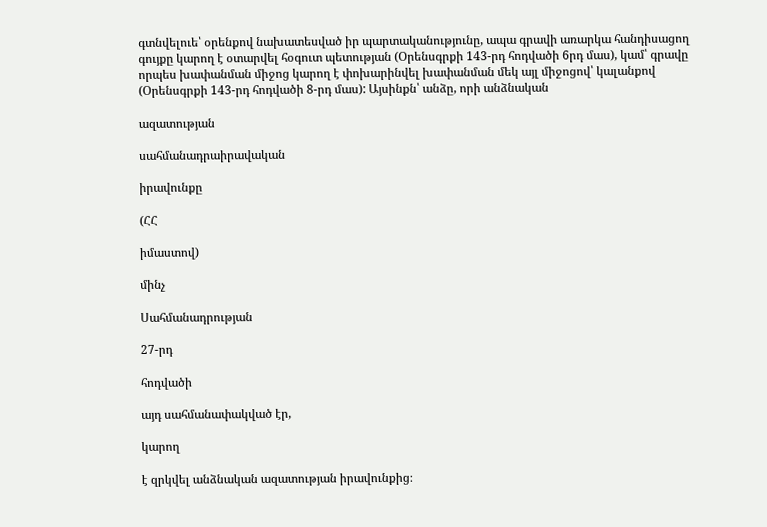գտնվելուե՝ օրենքով նախատեսված իր պարտականությունը, ապա գրավի առարկա հանդիսացող գույքը կարող է օտարվել հօգուտ պետության (Օրենսգրքի 143-րդ հոդվածի 6րդ մաս), կամ՝ գրավը որպես խափանման միջոց կարող է փոխարինվել խափանման մեկ այլ միջոցով՝ կալանքով (Օրենսգրքի 143-րդ հոդվածի 8-րդ մաս): Այսինքն՝ անձը, որի անձնական

ազատության

սահմանադրաիրավական

իրավունքը

(ՀՀ

իմաստով)

մինչ

Սահմանադրության

27-րդ

հոդվածի

այդ սահմանափակված էր,

կարող

է զրկվել անձնական ազատության իրավունքից։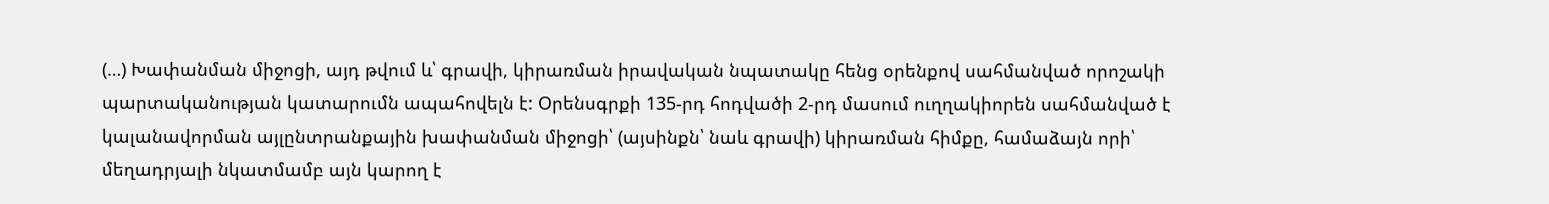(…) Խափանման միջոցի, այդ թվում և՝ գրավի, կիրառման իրավական նպատակը հենց օրենքով սահմանված որոշակի պարտականության կատարումն ապահովելն է: Օրենսգրքի 135-րդ հոդվածի 2-րդ մասում ուղղակիորեն սահմանված է կալանավորման այլընտրանքային խափանման միջոցի՝ (այսինքն՝ նաև գրավի) կիրառման հիմքը, համաձայն որի՝ մեղադրյալի նկատմամբ այն կարող է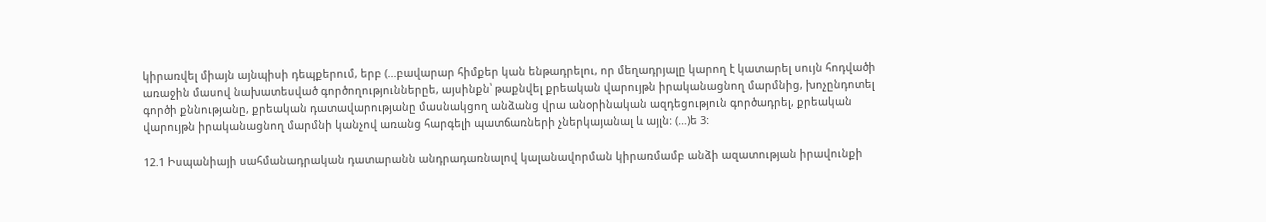կիրառվել միայն այնպիսի դեպքերում, երբ (...բավարար հիմքեր կան ենթադրելու, որ մեղադրյալը կարող է կատարել սույն հոդվածի առաջին մասով նախատեսված գործողություններըե, այսինքն՝ թաքնվել քրեական վարույթն իրականացնող մարմնից, խոչընդոտել գործի քննությանը, քրեական դատավարությանը մասնակցող անձանց վրա անօրինական ազդեցություն գործադրել, քրեական վարույթն իրականացնող մարմնի կանչով առանց հարգելի պատճառների չներկայանալ և այլն: (…)ե 3:

12.1 Իսպանիայի սահմանադրական դատարանն անդրադառնալով կալանավորման կիրառմամբ անձի ազատության իրավունքի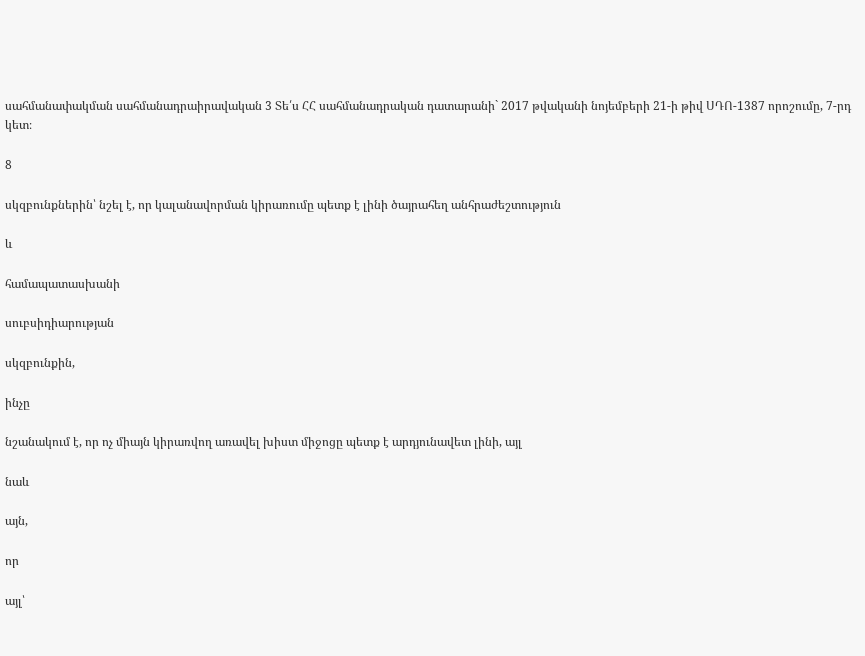սահմանափակման սահմանադրաիրավական 3 Տե՛ս ՀՀ սահմանադրական դատարանի` 2017 թվականի նոյեմբերի 21-ի թիվ ՍԴՈ-1387 որոշումը, 7-րդ կետ։

8

սկզբունքներին՝ նշել է, որ կալանավորման կիրառումը պետք է լինի ծայրահեղ անհրաժեշտություն

և

համապատասխանի

սուբսիդիարության

սկզբունքին,

ինչը

նշանակում է, որ ոչ միայն կիրառվող առավել խիստ միջոցը պետք է արդյունավետ լինի, այլ

նաև

այն,

որ

այլ՝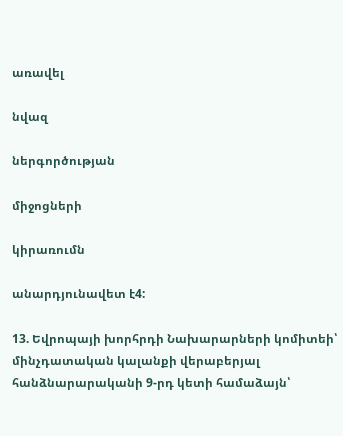առավել

նվազ

ներգործության

միջոցների

կիրառումն

անարդյունավետ է4:

13. Եվրոպայի խորհրդի Նախարարների կոմիտեի՝ մինչդատական կալանքի վերաբերյալ հանձնարարականի 9-րդ կետի համաձայն՝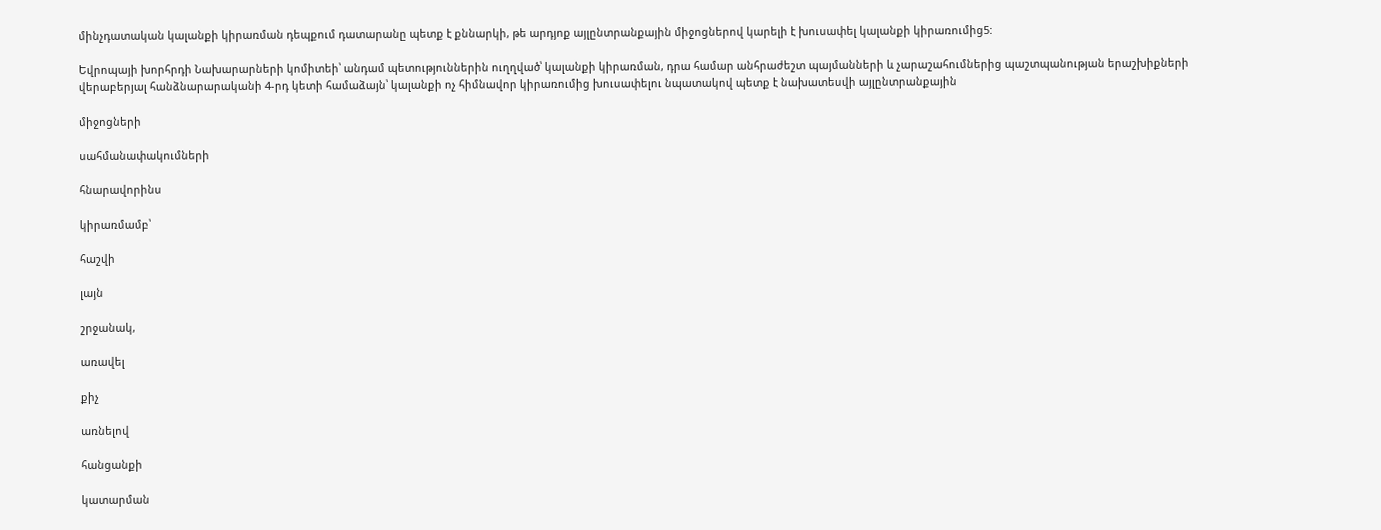մինչդատական կալանքի կիրառման դեպքում դատարանը պետք է քննարկի, թե արդյոք այլընտրանքային միջոցներով կարելի է խուսափել կալանքի կիրառումից5:

Եվրոպայի խորհրդի Նախարարների կոմիտեի՝ անդամ պետություններին ուղղված՝ կալանքի կիրառման, դրա համար անհրաժեշտ պայմանների և չարաշահումներից պաշտպանության երաշխիքների վերաբերյալ հանձնարարականի 4-րդ կետի համաձայն՝ կալանքի ոչ հիմնավոր կիրառումից խուսափելու նպատակով պետք է նախատեսվի այլընտրանքային

միջոցների

սահմանափակումների

հնարավորինս

կիրառմամբ՝

հաշվի

լայն

շրջանակ,

առավել

քիչ

առնելով

հանցանքի

կատարման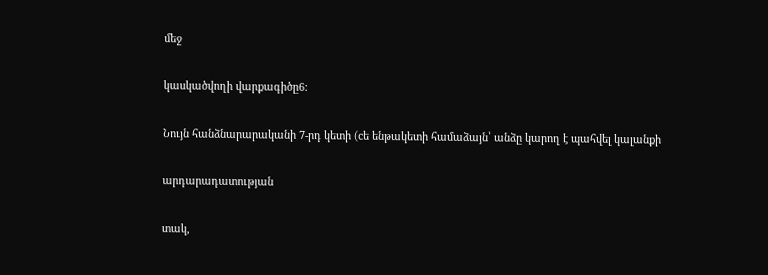մեջ

կասկածվողի վարքագիծը6:

Նույն հանձնարարականի 7-րդ կետի (cե ենթակետի համաձայն՝ անձը կարող է պահվել կալանքի

արդարադատության

տակ,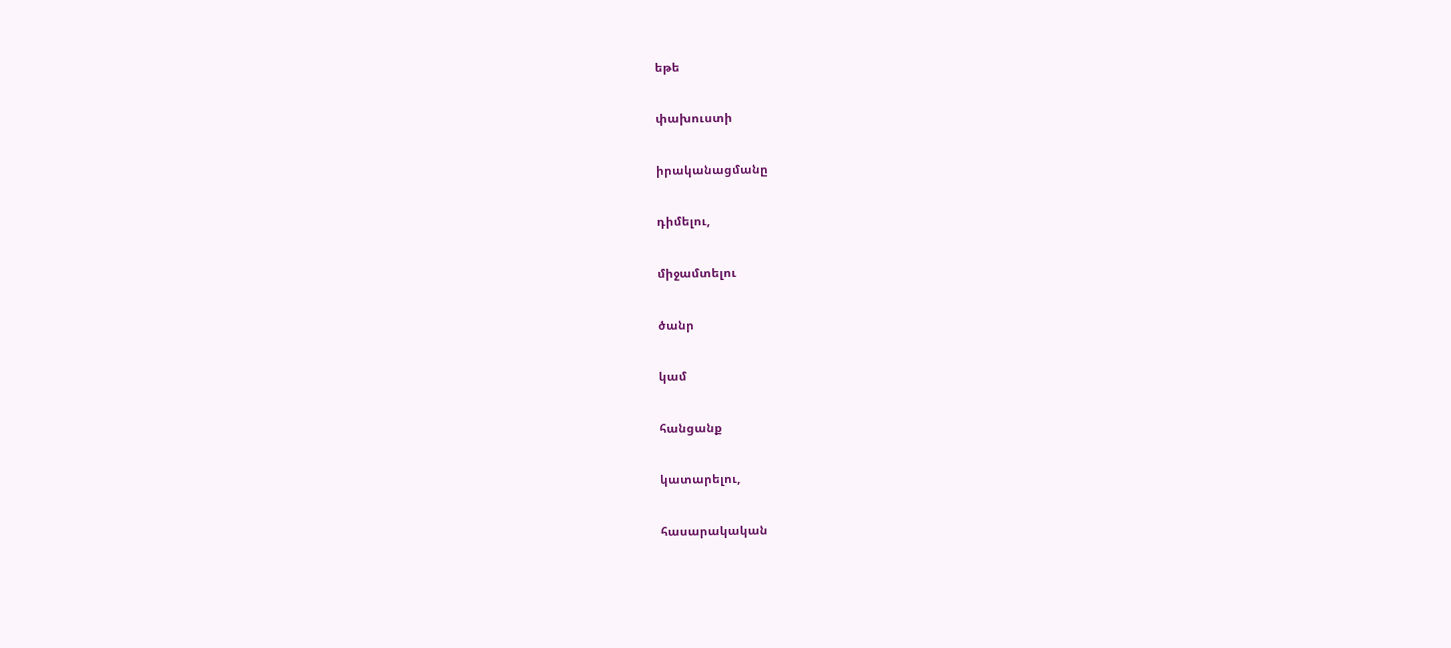եթե

փախուստի

իրականացմանը

դիմելու,

միջամտելու

ծանր

կամ

հանցանք

կատարելու,

հասարակական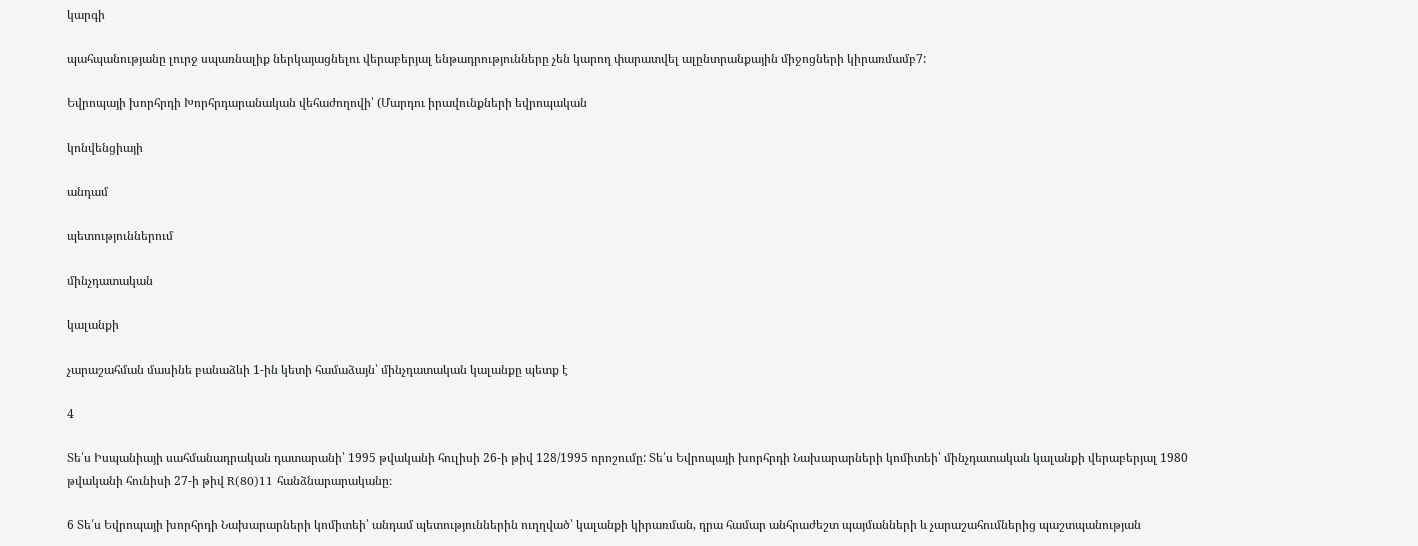կարգի

պահպանությանը լուրջ սպառնալիք ներկայացնելու վերաբերյալ ենթադրությունները չեն կարող փարատվել ալընտրանքային միջոցների կիրառմամբ7:

Եվրոպայի խորհրդի Խորհրդարանական վեհաժողովի՝ (Մարդու իրավունքների եվրոպական

կոնվենցիայի

անդամ

պետություններում

մինչդատական

կալանքի

չարաշահման մասինե բանաձևի 1-ին կետի համաձայն՝ մինչդատական կալանքը պետք է

4

Տե՛ս Իսպանիայի սահմանադրական դատարանի՝ 1995 թվականի հուլիսի 26-ի թիվ 128/1995 որոշումը: Տե՛ս Եվրոպայի խորհրդի Նախարարների կոմիտեի՝ մինչդատական կալանքի վերաբերյալ 1980 թվականի հունիսի 27-ի թիվ R(80)11 հանձնարարականը։

6 Տե՛ս Եվրոպայի խորհրդի Նախարարների կոմիտեի՝ անդամ պետություններին ուղղված՝ կալանքի կիրառման, դրա համար անհրաժեշտ պայմանների և չարաշահումներից պաշտպանության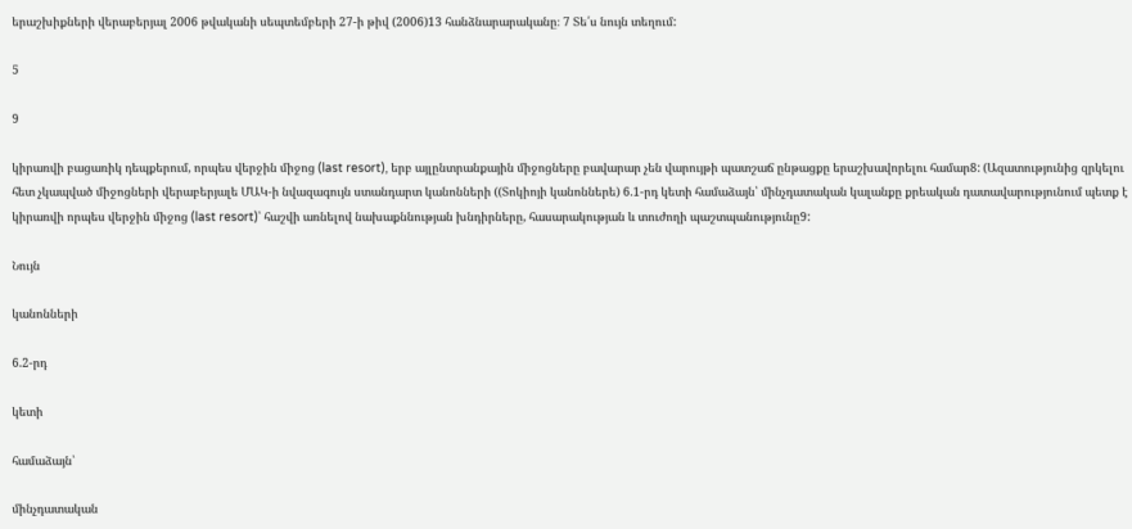երաշխիքների վերաբերյալ 2006 թվականի սեպտեմբերի 27-ի թիվ (2006)13 հանձնարարականը։ 7 Տե՛ս նույն տեղում:

5

9

կիրառվի բացառիկ դեպքերում, որպես վերջին միջոց (last resort), երբ այլընտրանքային միջոցները բավարար չեն վարույթի պատշաճ ընթացքը երաշխավորելու համար8: (Ազատությունից զրկելու հետ չկապված միջոցների վերաբերյալե ՄԱԿ-ի նվազագույն ստանդարտ կանոնների ((Տոկիոյի կանոններե) 6.1-րդ կետի համաձայն՝ մինչդատական կալանքը քրեական դատավարությունում պետք է կիրառվի որպես վերջին միջոց (last resort)՝ հաշվի առնելով նախաքննության խնդիրները, հասարակության և տուժողի պաշտպանությունը9:

Նույն

կանոնների

6.2-րդ

կետի

համաձայն՝

մինչդատական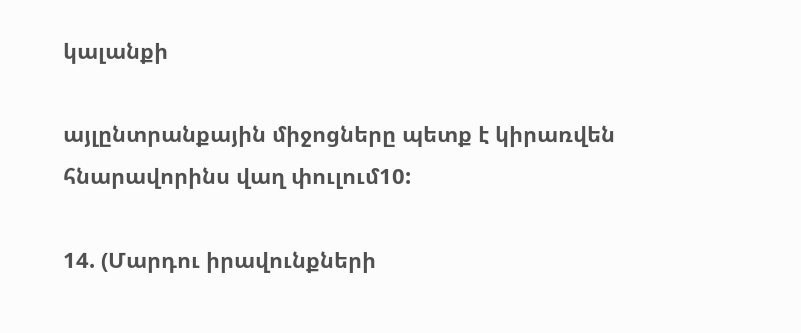կալանքի

այլընտրանքային միջոցները պետք է կիրառվեն հնարավորինս վաղ փուլում10:

14. (Մարդու իրավունքների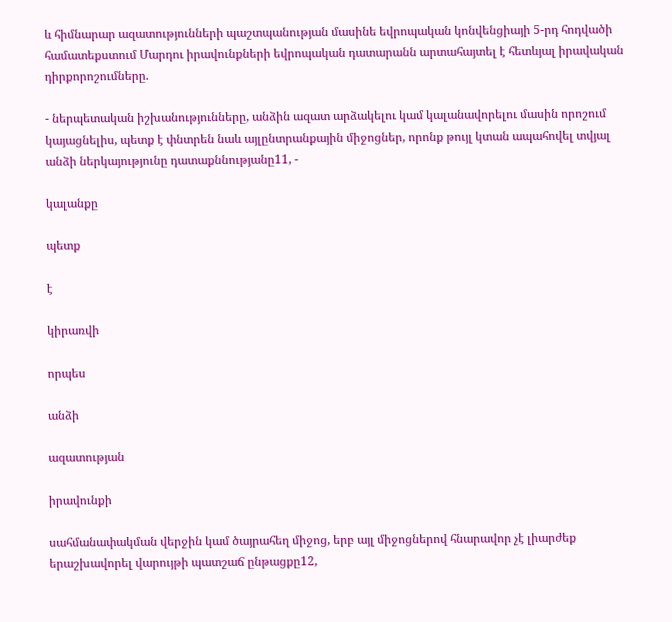և հիմնարար ազատությունների պաշտպանության մասինե եվրոպական կոնվենցիայի 5-րդ հոդվածի համատեքստում Մարդու իրավունքների եվրոպական դատարանն արտահայտել է հետևյալ իրավական դիրքորոշումները.

- ներպետական իշխանությունները, անձին ազատ արձակելու կամ կալանավորելու մասին որոշում կայացնելիս, պետք է փնտրեն նաև այլընտրանքային միջոցներ, որոնք թույլ կտան ապահովել տվյալ անձի ներկայությունը դատաքննությանը11, -

կալանքը

պետք

է

կիրառվի

որպես

անձի

ազատության

իրավունքի

սահմանափակման վերջին կամ ծայրահեղ միջոց, երբ այլ միջոցներով հնարավոր չէ լիարժեք երաշխավորել վարույթի պատշաճ ընթացքը12,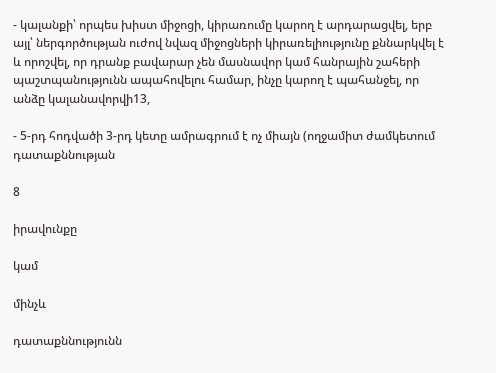- կալանքի՝ որպես խիստ միջոցի, կիրառումը կարող է արդարացվել, երբ այլ՝ ներգործության ուժով նվազ միջոցների կիրառելիությունը քննարկվել է և որոշվել, որ դրանք բավարար չեն մասնավոր կամ հանրային շահերի պաշտպանությունն ապահովելու համար, ինչը կարող է պահանջել, որ անձը կալանավորվի13,

- 5-րդ հոդվածի 3-րդ կետը ամրագրում է ոչ միայն (ողջամիտ ժամկետում դատաքննության

8

իրավունքը

կամ

մինչև

դատաքննությունն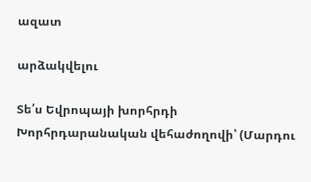ազատ

արձակվելու

Տե՛ս Եվրոպայի խորհրդի Խորհրդարանական վեհաժողովի՝ (Մարդու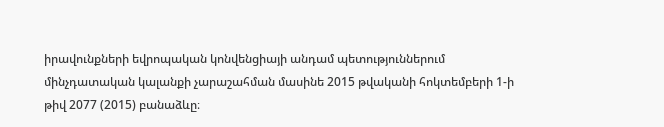իրավունքների եվրոպական կոնվենցիայի անդամ պետություններում մինչդատական կալանքի չարաշահման մասինե 2015 թվականի հոկտեմբերի 1-ի թիվ 2077 (2015) բանաձևը։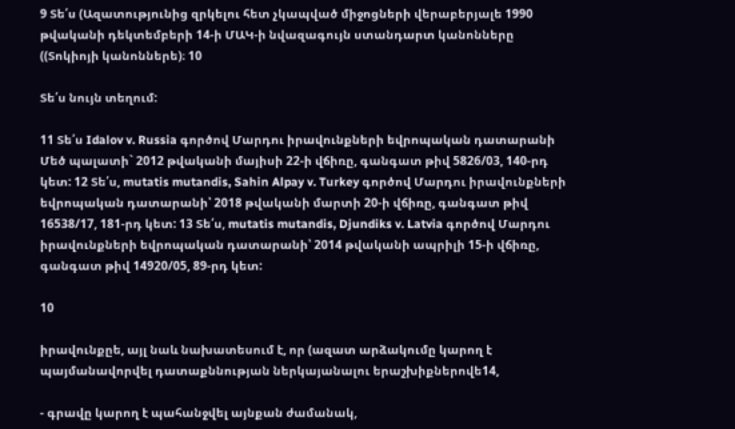9 Տե՛ս (Ազատությունից զրկելու հետ չկապված միջոցների վերաբերյալե 1990 թվականի դեկտեմբերի 14-ի ՄԱԿ-ի նվազագույն ստանդարտ կանոնները ((Տոկիոյի կանոններե)։ 10

Տե՛ս նույն տեղում:

11 Տե՛ս Idalov v. Russia գործով Մարդու իրավունքների եվրոպական դատարանի Մեծ պալատի` 2012 թվականի մայիսի 22-ի վճիռը, գանգատ թիվ 5826/03, 140-րդ կետ: 12 Տե՛ս, mutatis mutandis, Sahin Alpay v. Turkey գործով Մարդու իրավունքների եվրոպական դատարանի՝ 2018 թվականի մարտի 20-ի վճիռը, գանգատ թիվ 16538/17, 181-րդ կետ: 13 Տե՛ս, mutatis mutandis, Djundiks v. Latvia գործով Մարդու իրավունքների եվրոպական դատարանի՝ 2014 թվականի ապրիլի 15-ի վճիռը, գանգատ թիվ 14920/05, 89-րդ կետ:

10

իրավունքըե, այլ նաև նախատեսում է, որ (ազատ արձակումը կարող է պայմանավորվել դատաքննության ներկայանալու երաշխիքներովե14,

- գրավը կարող է պահանջվել այնքան ժամանակ,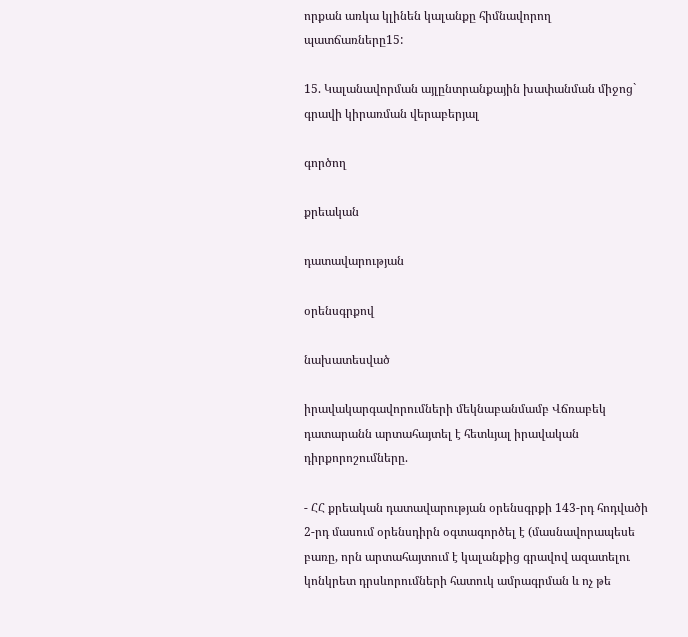որքան առկա կլինեն կալանքը հիմնավորող պատճառները15:

15. Կալանավորման այլընտրանքային խափանման միջոց` գրավի կիրառման վերաբերյալ

գործող

քրեական

դատավարության

օրենսգրքով

նախատեսված

իրավակարգավորումների մեկնաբանմամբ Վճռաբեկ դատարանն արտահայտել է հետևյալ իրավական դիրքորոշումները.

- ՀՀ քրեական դատավարության օրենսգրքի 143-րդ հոդվածի 2-րդ մասում օրենսդիրն օգտագործել է (մասնավորապեսե բառը, որն արտահայտում է կալանքից գրավով ազատելու կոնկրետ դրսևորումների հատուկ ամրագրման և ոչ թե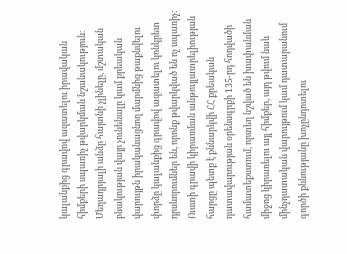կալանքից գրավով ազատելու իրավական հիմքերի սպառիչ թվարկման նշանակություն։ Մեղադրյալի անձը հայտնի չլինելը, մշտական բնակության վայր չունենալը կամ քրեական վարույթն իրականացնող մարմնից թաքնվելու փորձը կալանքից գրավով ազատելու կոնկրետ դրսևորումներ են, որոնք թվարկված են ոչ սպառիչ։ Ուստի գրավի կիրառման անթույլատրելիության հարցը պետք է քննարկվի ՀՀ քրեական դատավարության օրենսգրքի 135-րդ հոդվածի համատեքստում, որտեղ նշված են խափանման միջոց կիրառելու այլ հիմքեր, այդ թվում նաև մինչդատական վարույթում կամ դատարանում գործի քննությանը խոչընդոտելու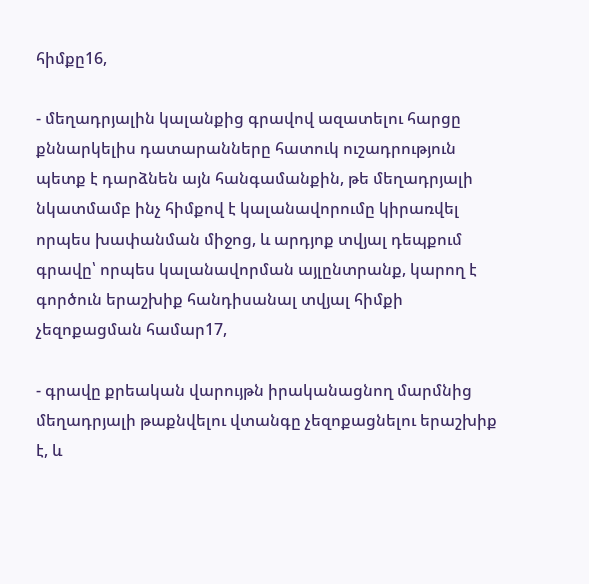հիմքը16,

- մեղադրյալին կալանքից գրավով ազատելու հարցը քննարկելիս դատարանները հատուկ ուշադրություն պետք է դարձնեն այն հանգամանքին, թե մեղադրյալի նկատմամբ ինչ հիմքով է կալանավորումը կիրառվել որպես խափանման միջոց, և արդյոք տվյալ դեպքում գրավը՝ որպես կալանավորման այլընտրանք, կարող է գործուն երաշխիք հանդիսանալ տվյալ հիմքի չեզոքացման համար17,

- գրավը քրեական վարույթն իրականացնող մարմնից մեղադրյալի թաքնվելու վտանգը չեզոքացնելու երաշխիք է, և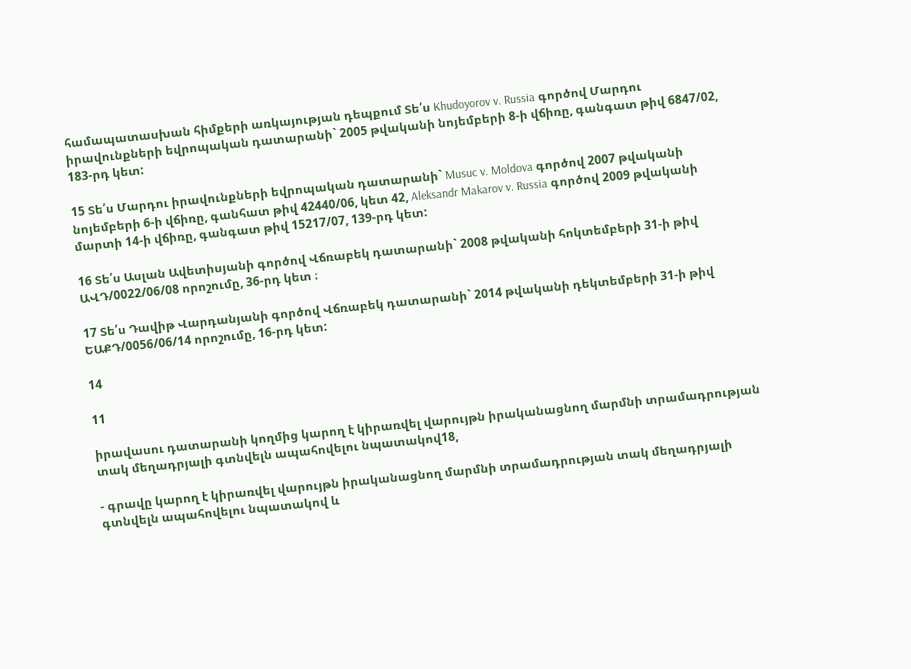համապատասխան հիմքերի առկայության դեպքում Տե՛ս Khudoyorov v. Russia գործով Մարդու իրավունքների եվրոպական դատարանի` 2005 թվականի նոյեմբերի 8-ի վճիռը, գանգատ թիվ 6847/02, 183-րդ կետ:

15 Տե՛ս Մարդու իրավունքների եվրոպական դատարանի` Musuc v. Moldova գործով 2007 թվականի նոյեմբերի 6-ի վճիռը, գանհատ թիվ 42440/06, կետ 42, Aleksandr Makarov v. Russia գործով 2009 թվականի մարտի 14-ի վճիռը, գանգատ թիվ 15217/07, 139-րդ կետ:

16 Տե՛ս Ասլան Ավետիսյանի գործով Վճռաբեկ դատարանի` 2008 թվականի հոկտեմբերի 31-ի թիվ ԱՎԴ/0022/06/08 որոշումը, 36-րդ կետ ։

17 Տե՛ս Դավիթ Վարդանյանի գործով Վճռաբեկ դատարանի` 2014 թվականի դեկտեմբերի 31-ի թիվ ԵԱՔԴ/0056/06/14 որոշումը, 16-րդ կետ:

14

11

իրավասու դատարանի կողմից կարող է կիրառվել վարույթն իրականացնող մարմնի տրամադրության տակ մեղադրյալի գտնվելն ապահովելու նպատակով18,

- գրավը կարող է կիրառվել վարույթն իրականացնող մարմնի տրամադրության տակ մեղադրյալի գտնվելն ապահովելու նպատակով և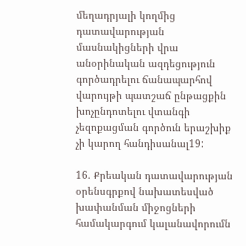մեղադրյալի կողմից դատավարության մասնակիցների վրա անօրինական ազդեցություն գործադրելու ճանապարհով վարույթի պատշաճ ընթացքին խոչընդոտելու վտանգի չեզոքացման գործուն երաշխիք չի կարող հանդիսանալ19:

16. Քրեական դատավարության օրենսգրքով նախատեսված խափանման միջոցների համակարգում կալանավորումն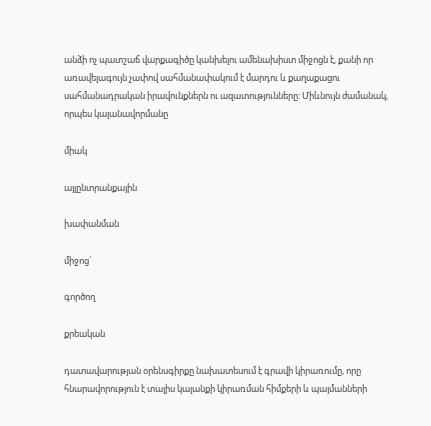անձի ոչ պատշաճ վարքագիծը կանխելու ամենախիստ միջոցն է, քանի որ առավելագույն չափով սահմանափակում է մարդու և քաղաքացու սահմանադրական իրավունքներն ու ազատությունները: Միևնույն ժամանակ, որպես կալանավորմանը

միակ

այլընտրանքային

խափանման

միջոց`

գործող

քրեական

դատավարության օրենսգիրքը նախատեսում է գրավի կիրառումը, որը հնարավորություն է տալիս կալանքի կիրառման հիմքերի և պայմանների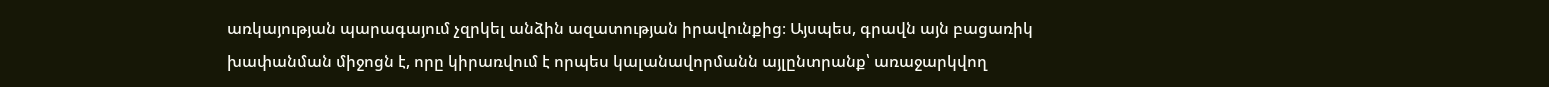առկայության պարագայում չզրկել անձին ազատության իրավունքից։ Այսպես, գրավն այն բացառիկ խափանման միջոցն է, որը կիրառվում է որպես կալանավորմանն այլընտրանք՝ առաջարկվող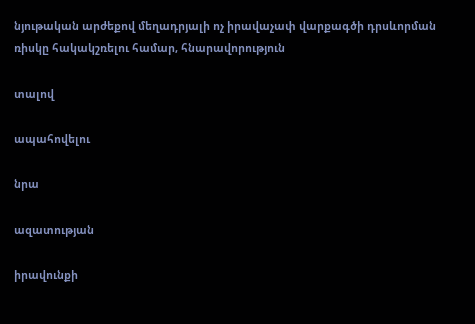նյութական արժեքով մեղադրյալի ոչ իրավաչափ վարքագծի դրսևորման ռիսկը հակակշռելու համար, հնարավորություն

տալով

ապահովելու

նրա

ազատության

իրավունքի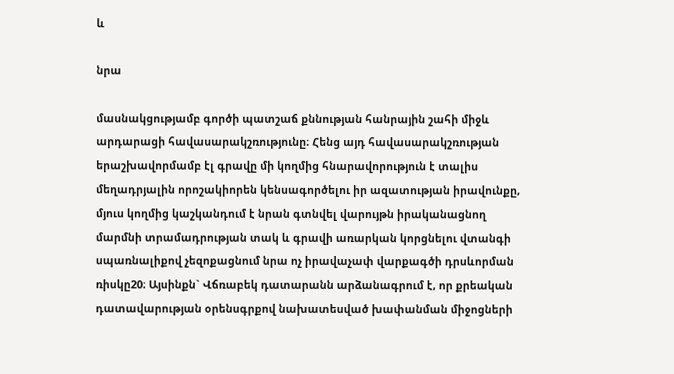և

նրա

մասնակցությամբ գործի պատշաճ քննության հանրային շահի միջև արդարացի հավասարակշռությունը։ Հենց այդ հավասարակշռության երաշխավորմամբ էլ գրավը մի կողմից հնարավորություն է տալիս մեղադրյալին որոշակիորեն կենսագործելու իր ազատության իրավունքը, մյուս կողմից կաշկանդում է նրան գտնվել վարույթն իրականացնող մարմնի տրամադրության տակ և գրավի առարկան կորցնելու վտանգի սպառնալիքով չեզոքացնում նրա ոչ իրավաչափ վարքագծի դրսևորման ռիսկը20։ Այսինքն` Վճռաբեկ դատարանն արձանագրում է, որ քրեական դատավարության օրենսգրքով նախատեսված խափանման միջոցների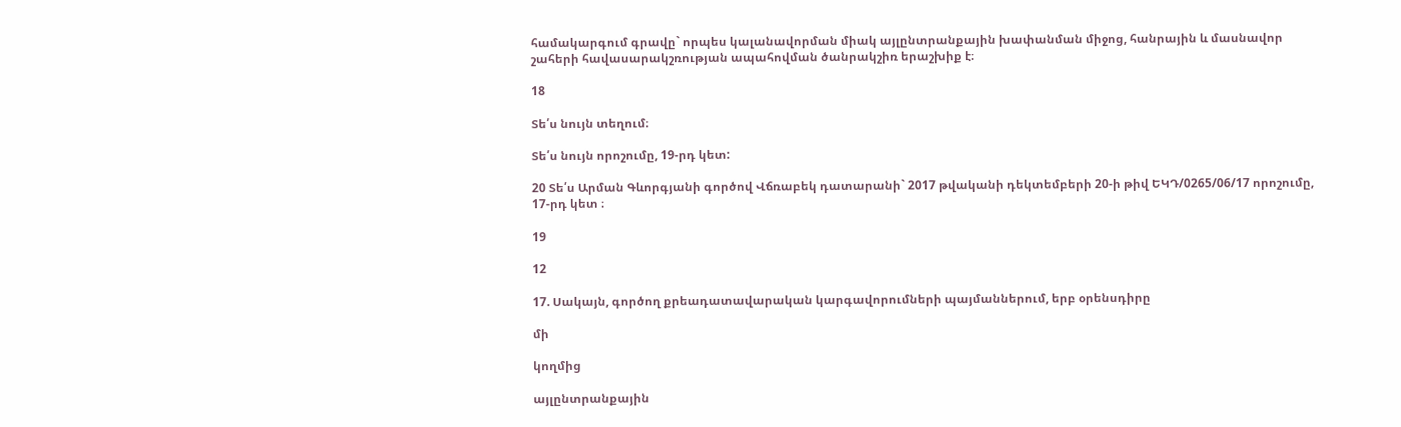համակարգում գրավը` որպես կալանավորման միակ այլընտրանքային խափանման միջոց, հանրային և մասնավոր շահերի հավասարակշռության ապահովման ծանրակշիռ երաշխիք է։

18

Տե՛ս նույն տեղում։

Տե՛ս նույն որոշումը, 19-րդ կետ:

20 Տե՛ս Արման Գևորգյանի գործով Վճռաբեկ դատարանի` 2017 թվականի դեկտեմբերի 20-ի թիվ ԵԿԴ/0265/06/17 որոշումը, 17-րդ կետ ։

19

12

17. Սակայն, գործող քրեադատավարական կարգավորումների պայմաններում, երբ օրենսդիրը

մի

կողմից

այլընտրանքային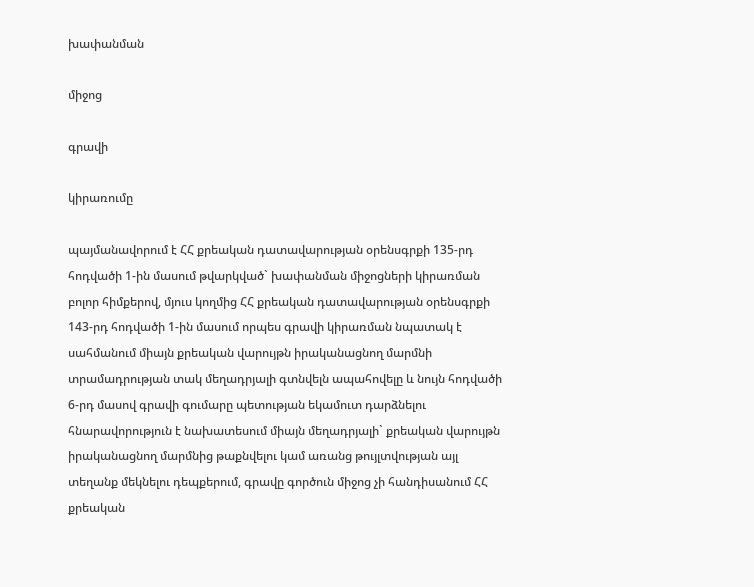խափանման

միջոց

գրավի

կիրառումը

պայմանավորում է ՀՀ քրեական դատավարության օրենսգրքի 135-րդ հոդվածի 1-ին մասում թվարկված` խափանման միջոցների կիրառման բոլոր հիմքերով, մյուս կողմից ՀՀ քրեական դատավարության օրենսգրքի 143-րդ հոդվածի 1-ին մասում որպես գրավի կիրառման նպատակ է սահմանում միայն քրեական վարույթն իրականացնող մարմնի տրամադրության տակ մեղադրյալի գտնվելն ապահովելը և նույն հոդվածի 6-րդ մասով գրավի գումարը պետության եկամուտ դարձնելու հնարավորություն է նախատեսում միայն մեղադրյալի` քրեական վարույթն իրականացնող մարմնից թաքնվելու կամ առանց թույլտվության այլ տեղանք մեկնելու դեպքերում, գրավը գործուն միջոց չի հանդիսանում ՀՀ քրեական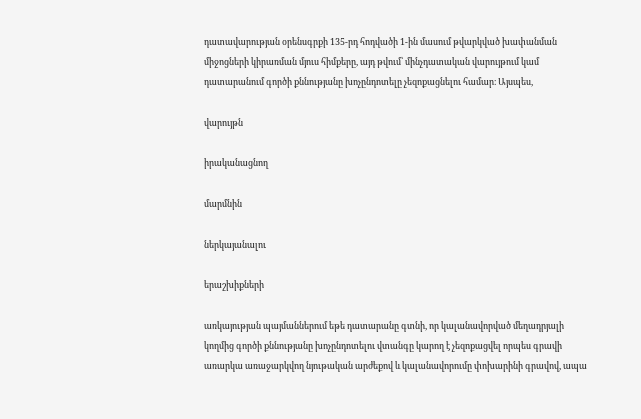դատավարության օրենսգրքի 135-րդ հոդվածի 1-ին մասում թվարկված խափանման միջոցների կիրառման մյուս հիմքերը, այդ թվում՝ մինչդատական վարույթում կամ դատարանում գործի քննությանը խոչընդոտելը չեզոքացնելու համար։ Այսպես,

վարույթն

իրականացնող

մարմնին

ներկայանալու

երաշխիքների

առկայության պայմաններում եթե դատարանը գտնի, որ կալանավորված մեղադրյալի կողմից գործի քննությանը խոչընդոտելու վտանգը կարող է չեզոքացվել որպես գրավի առարկա առաջարկվող նյութական արժեքով և կալանավորումը փոխարինի գրավով, ապա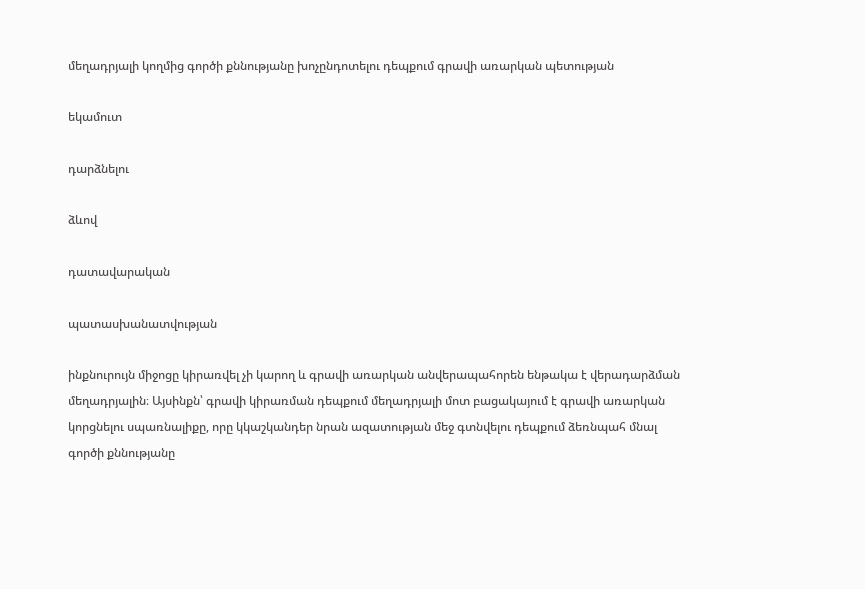մեղադրյալի կողմից գործի քննությանը խոչընդոտելու դեպքում գրավի առարկան պետության

եկամուտ

դարձնելու

ձևով

դատավարական

պատասխանատվության

ինքնուրույն միջոցը կիրառվել չի կարող և գրավի առարկան անվերապահորեն ենթակա է վերադարձման մեղադրյալին։ Այսինքն՝ գրավի կիրառման դեպքում մեղադրյալի մոտ բացակայում է գրավի առարկան կորցնելու սպառնալիքը, որը կկաշկանդեր նրան ազատության մեջ գտնվելու դեպքում ձեռնպահ մնալ գործի քննությանը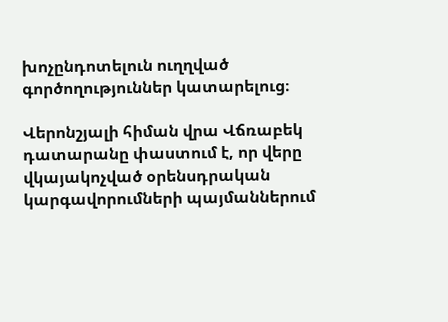խոչընդոտելուն ուղղված գործողություններ կատարելուց։

Վերոնշյալի հիման վրա Վճռաբեկ դատարանը փաստում է, որ վերը վկայակոչված օրենսդրական կարգավորումների պայմաններում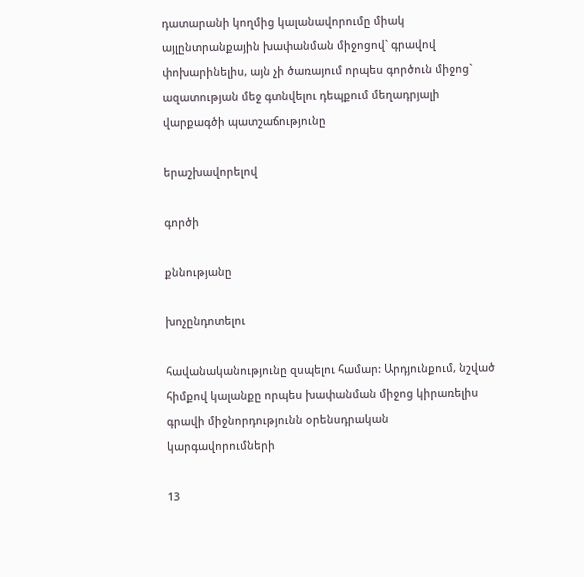դատարանի կողմից կալանավորումը միակ այլընտրանքային խափանման միջոցով` գրավով փոխարինելիս, այն չի ծառայում որպես գործուն միջոց` ազատության մեջ գտնվելու դեպքում մեղադրյալի վարքագծի պատշաճությունը

երաշխավորելով

գործի

քննությանը

խոչընդոտելու

հավանականությունը զսպելու համար: Արդյունքում, նշված հիմքով կալանքը որպես խափանման միջոց կիրառելիս գրավի միջնորդությունն օրենսդրական կարգավորումների

13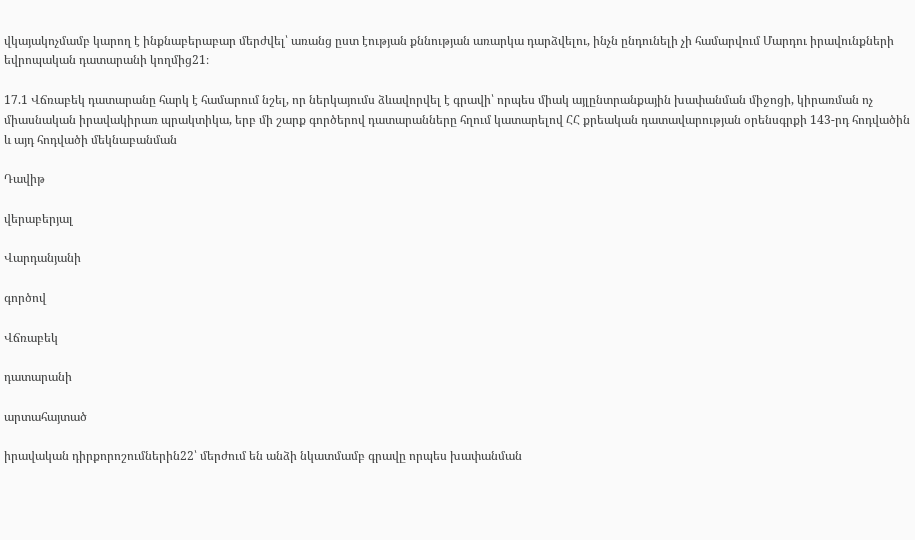վկայակոչմամբ կարող է ինքնաբերաբար մերժվել՝ առանց ըստ էության քննության առարկա դարձվելու, ինչն ընդունելի չի համարվում Մարդու իրավունքների եվրոպական դատարանի կողմից21։

17.1 Վճռաբեկ դատարանը հարկ է համարում նշել, որ ներկայումս ձևավորվել է գրավի՝ որպես միակ այլընտրանքային խափանման միջոցի, կիրառման ոչ միասնական իրավակիրառ պրակտիկա, երբ մի շարք գործերով դատարանները հղում կատարելով ՀՀ քրեական դատավարության օրենսգրքի 143-րդ հոդվածին և այդ հոդվածի մեկնաբանման

Դավիթ

վերաբերյալ

Վարդանյանի

գործով

Վճռաբեկ

դատարանի

արտահայտած

իրավական դիրքորոշումներին22՝ մերժում են անձի նկատմամբ գրավը որպես խափանման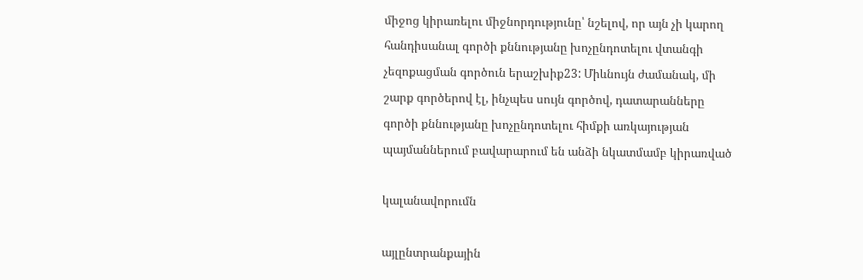միջոց կիրառելու միջնորդությունը՝ նշելով, որ այն չի կարող հանդիսանալ գործի քննությանը խոչընդոտելու վտանգի չեզոքացման գործուն երաշխիք23: Միևնույն ժամանակ, մի շարք գործերով էլ, ինչպես սույն գործով, դատարանները գործի քննությանը խոչընդոտելու հիմքի առկայության պայմաններում բավարարում են անձի նկատմամբ կիրառված

կալանավորումն

այլընտրանքային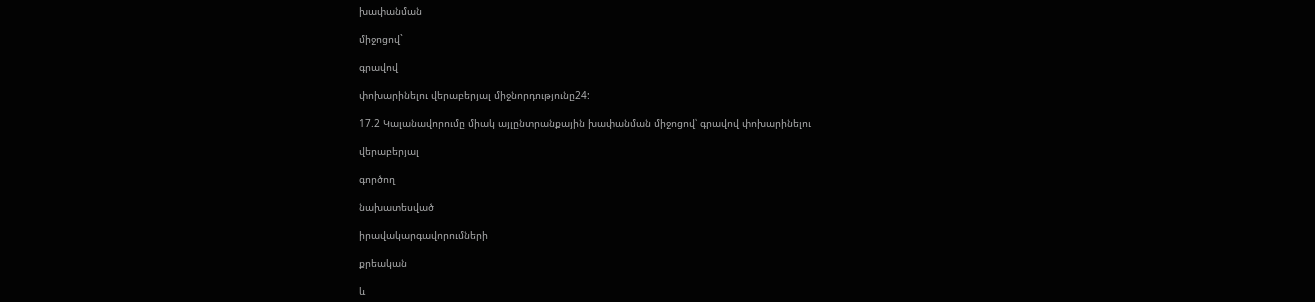խափանման

միջոցով`

գրավով

փոխարինելու վերաբերյալ միջնորդությունը24:

17.2 Կալանավորումը միակ այլընտրանքային խափանման միջոցով՝ գրավով փոխարինելու

վերաբերյալ

գործող

նախատեսված

իրավակարգավորումների

քրեական

և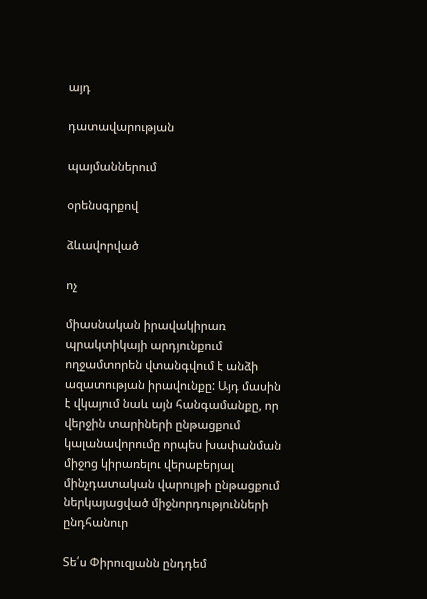այդ

դատավարության

պայմաններում

օրենսգրքով

ձևավորված

ոչ

միասնական իրավակիրառ պրակտիկայի արդյունքում ողջամտորեն վտանգվում է անձի ազատության իրավունքը: Այդ մասին է վկայում նաև այն հանգամանքը, որ վերջին տարիների ընթացքում կալանավորումը որպես խափանման միջոց կիրառելու վերաբերյալ մինչդատական վարույթի ընթացքում ներկայացված միջնորդությունների ընդհանուր

Տե՛ս Փիրուզյանն ընդդեմ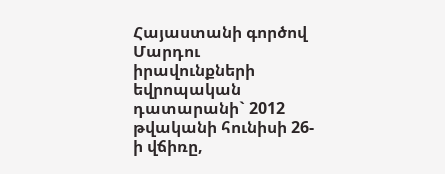Հայաստանի գործով Մարդու իրավունքների եվրոպական դատարանի` 2012 թվականի հունիսի 26-ի վճիռը,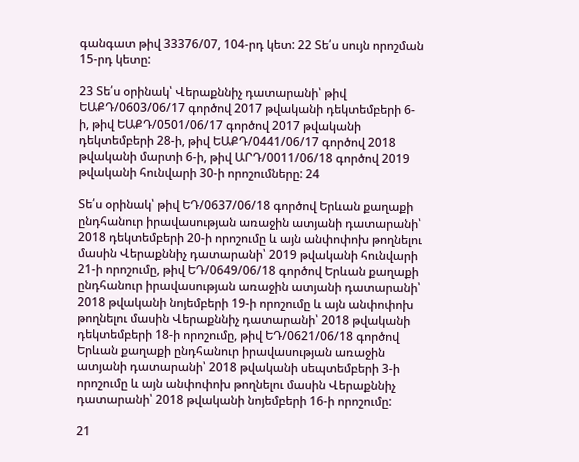գանգատ թիվ 33376/07, 104-րդ կետ: 22 Տե՛ս սույն որոշման 15-րդ կետը:

23 Տե՛ս օրինակ՝ Վերաքննիչ դատարանի՝ թիվ ԵԱՔԴ/0603/06/17 գործով 2017 թվականի դեկտեմբերի 6-ի, թիվ ԵԱՔԴ/0501/06/17 գործով 2017 թվականի դեկտեմբերի 28-ի, թիվ ԵԱՔԴ/0441/06/17 գործով 2018 թվականի մարտի 6-ի, թիվ ԱՐԴ/0011/06/18 գործով 2019 թվականի հունվարի 30-ի որոշումները: 24

Տե՛ս օրինակ՝ թիվ ԵԴ/0637/06/18 գործով Երևան քաղաքի ընդհանուր իրավասության առաջին ատյանի դատարանի՝ 2018 դեկտեմբերի 20-ի որոշումը և այն անփոփոխ թողնելու մասին Վերաքննիչ դատարանի՝ 2019 թվականի հունվարի 21-ի որոշումը, թիվ ԵԴ/0649/06/18 գործով Երևան քաղաքի ընդհանուր իրավասության առաջին ատյանի դատարանի՝ 2018 թվականի նոյեմբերի 19-ի որոշումը և այն անփոփոխ թողնելու մասին Վերաքննիչ դատարանի՝ 2018 թվականի դեկտեմբերի 18-ի որոշումը, թիվ ԵԴ/0621/06/18 գործով Երևան քաղաքի ընդհանուր իրավասության առաջին ատյանի դատարանի՝ 2018 թվականի սեպտեմբերի 3-ի որոշումը և այն անփոփոխ թողնելու մասին Վերաքննիչ դատարանի՝ 2018 թվականի նոյեմբերի 16-ի որոշումը:

21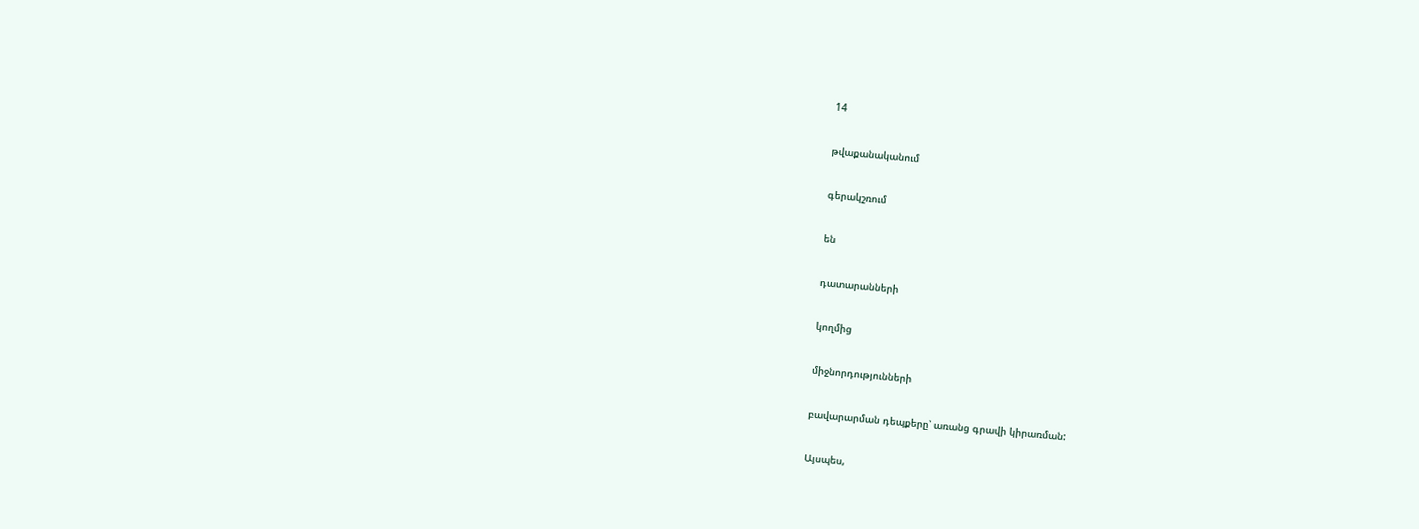14

թվաքանականում

գերակշռում

են

դատարանների

կողմից

միջնորդությունների

բավարարման դեպքերը՝ առանց գրավի կիրառման:

Այսպես,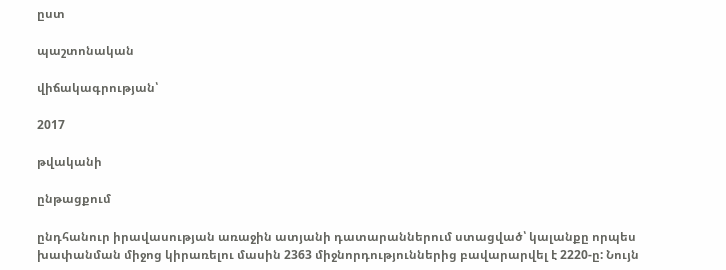ըստ

պաշտոնական

վիճակագրության՝

2017

թվականի

ընթացքում

ընդհանուր իրավասության առաջին ատյանի դատարաններում ստացված՝ կալանքը որպես խափանման միջոց կիրառելու մասին 2363 միջնորդություններից բավարարվել է 2220-ը: Նույն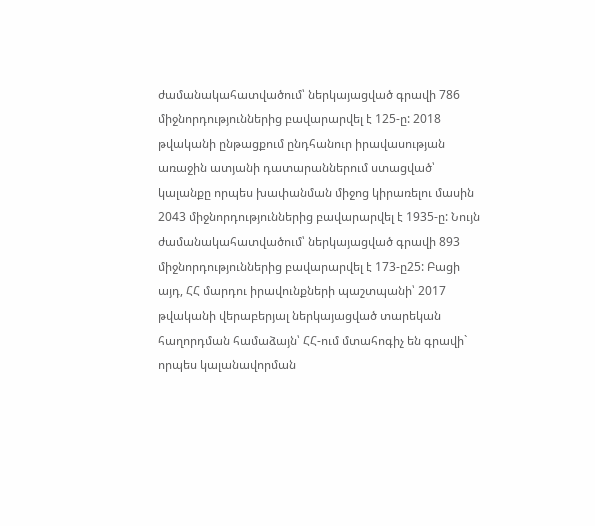ժամանակահատվածում՝ ներկայացված գրավի 786 միջնորդություններից բավարարվել է 125-ը: 2018 թվականի ընթացքում ընդհանուր իրավասության առաջին ատյանի դատարաններում ստացված՝ կալանքը որպես խափանման միջոց կիրառելու մասին 2043 միջնորդություններից բավարարվել է 1935-ը: Նույն ժամանակահատվածում՝ ներկայացված գրավի 893 միջնորդություններից բավարարվել է 173-ը25: Բացի այդ, ՀՀ մարդու իրավունքների պաշտպանի՝ 2017 թվականի վերաբերյալ ներկայացված տարեկան հաղորդման համաձայն՝ ՀՀ-ում մտահոգիչ են գրավի` որպես կալանավորման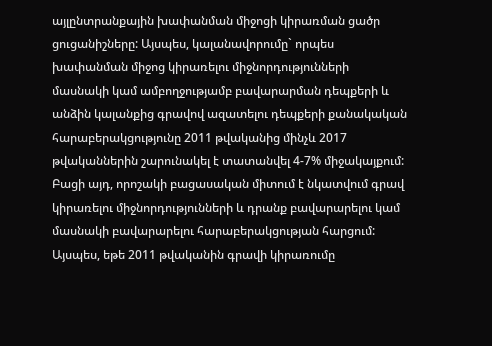այլընտրանքային խափանման միջոցի կիրառման ցածր ցուցանիշները: Այսպես, կալանավորումը` որպես խափանման միջոց կիրառելու միջնորդությունների մասնակի կամ ամբողջությամբ բավարարման դեպքերի և անձին կալանքից գրավով ազատելու դեպքերի քանակական հարաբերակցությունը 2011 թվականից մինչև 2017 թվականներին շարունակել է տատանվել 4-7% միջակայքում: Բացի այդ, որոշակի բացասական միտում է նկատվում գրավ կիրառելու միջնորդությունների և դրանք բավարարելու կամ մասնակի բավարարելու հարաբերակցության հարցում: Այսպես, եթե 2011 թվականին գրավի կիրառումը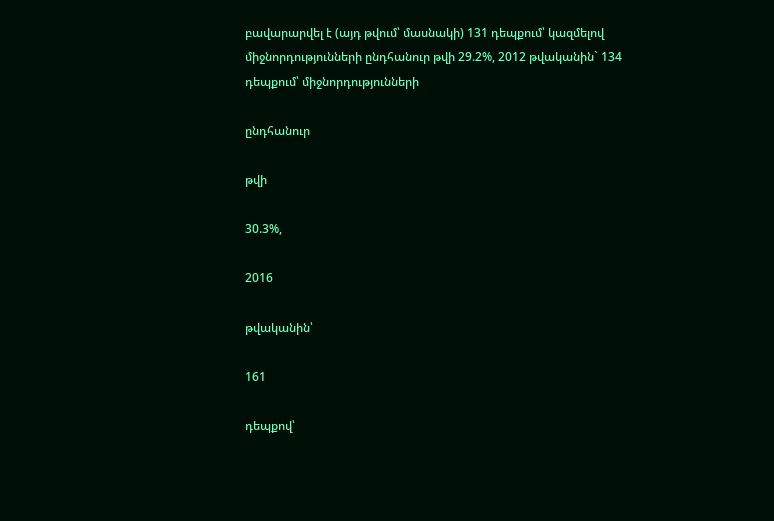բավարարվել է (այդ թվում՝ մասնակի) 131 դեպքում՝ կազմելով միջնորդությունների ընդհանուր թվի 29.2%, 2012 թվականին` 134 դեպքում՝ միջնորդությունների

ընդհանուր

թվի

30.3%,

2016

թվականին՝

161

դեպքով՝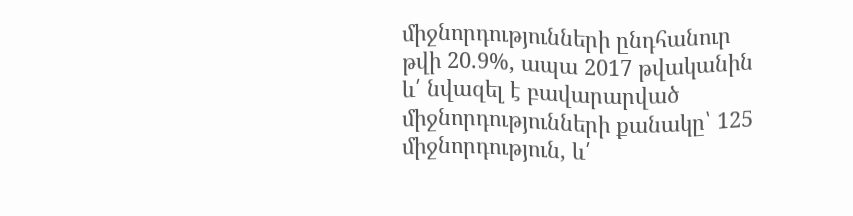միջնորդությունների ընդհանուր թվի 20.9%, ապա 2017 թվականին և՛ նվազել է բավարարված միջնորդությունների քանակը՝ 125 միջնորդություն, և՛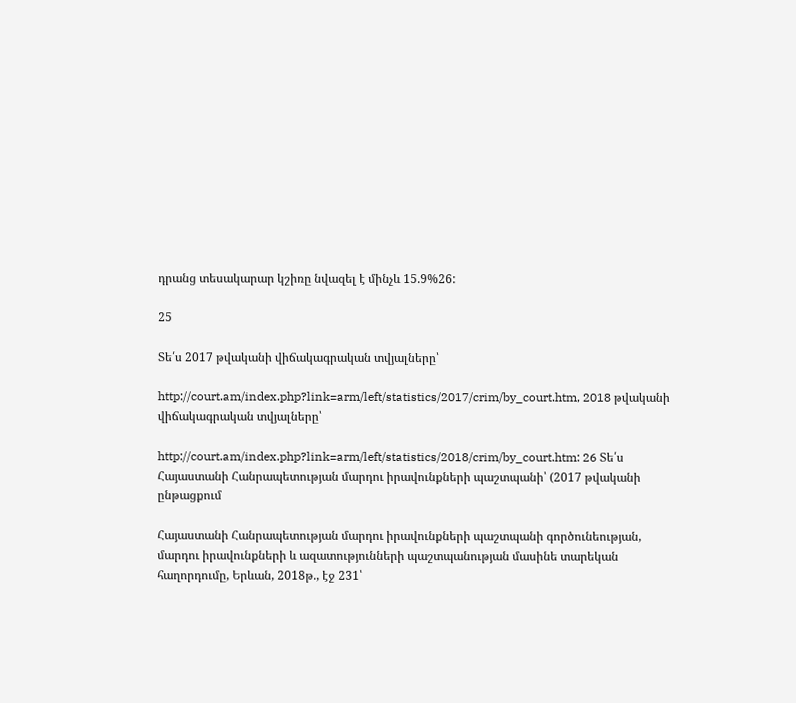դրանց տեսակարար կշիռը նվազել է մինչև 15.9%26:

25

Տե՛ս 2017 թվականի վիճակագրական տվյալները՝

http://court.am/index.php?link=arm/left/statistics/2017/crim/by_court.htm, 2018 թվականի վիճակագրական տվյալները՝

http://court.am/index.php?link=arm/left/statistics/2018/crim/by_court.htm: 26 Տե՛ս Հայաստանի Հանրապետության մարդու իրավունքների պաշտպանի՝ (2017 թվականի ընթացքում

Հայաստանի Հանրապետության մարդու իրավունքների պաշտպանի գործունեության, մարդու իրավունքների և ազատությունների պաշտպանության մասինե տարեկան հաղորդումը, Երևան, 2018թ., էջ 231՝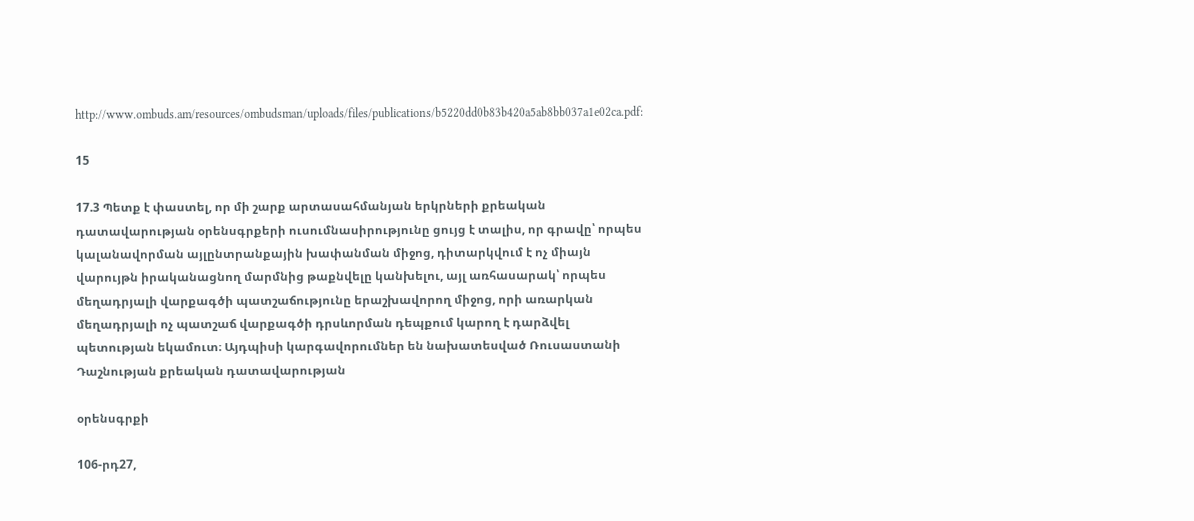http://www.ombuds.am/resources/ombudsman/uploads/files/publications/b5220dd0b83b420a5ab8bb037a1e02ca.pdf:

15

17.3 Պետք է փաստել, որ մի շարք արտասահմանյան երկրների քրեական դատավարության օրենսգրքերի ուսումնասիրությունը ցույց է տալիս, որ գրավը՝ որպես կալանավորման այլընտրանքային խափանման միջոց, դիտարկվում է ոչ միայն վարույթն իրականացնող մարմնից թաքնվելը կանխելու, այլ առհասարակ՝ որպես մեղադրյալի վարքագծի պատշաճությունը երաշխավորող միջոց, որի առարկան մեղադրյալի ոչ պատշաճ վարքագծի դրսևորման դեպքում կարող է դարձվել պետության եկամուտ։ Այդպիսի կարգավորումներ են նախատեսված Ռուսաստանի Դաշնության քրեական դատավարության

օրենսգրքի

106-րդ27,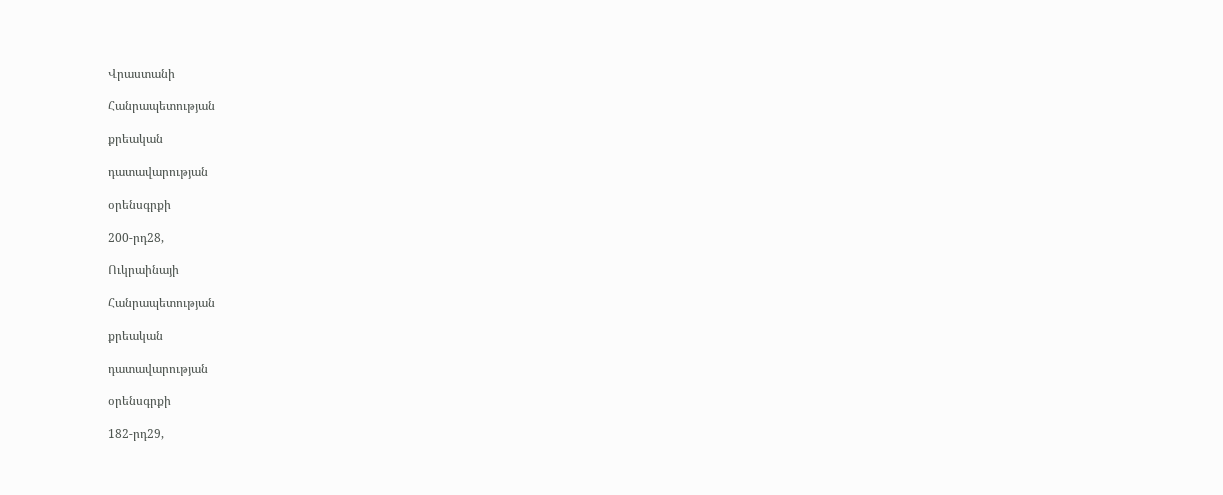Վրաստանի

Հանրապետության

քրեական

դատավարության

օրենսգրքի

200-րդ28,

Ուկրաինայի

Հանրապետության

քրեական

դատավարության

օրենսգրքի

182-րդ29,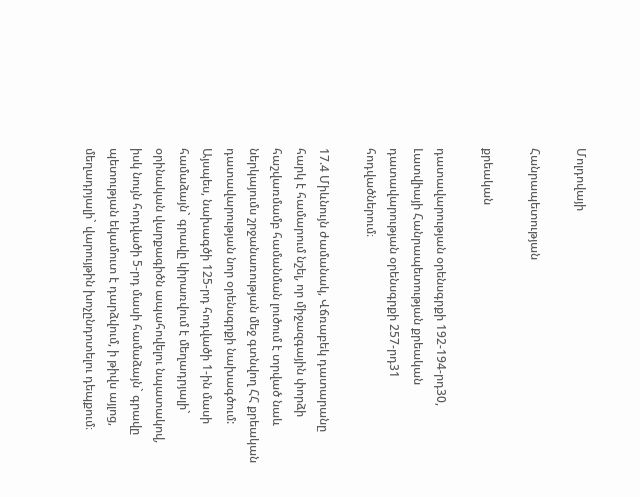Մոլդովայի

Հանրապետության

քրեական

դատավարության օրենսգրքի 192-194-րդ30, Լատվիայի Հանրապետության քրեական դատավարության օրենսգրքի 257-րդ31 հոդվածներում։

17.4 Միևնույն ժամանակ, Վճռաբեկ դատարանը հարկ է համարում նշել, որ միջազգային փորձի հաշվառմամբ համանման լուծում է տրված նաև ներկայումս շրջանառության մեջ գտնվող ՀՀ քրեական դատավարության նոր օրենսգրքի նախագծում: Այսպես, նախագծի 125-րդ հոդվածի 1-ին մասի համաձայն` գրավը կիրառվում է մեղադրյալի` օրինական վարքագիծն ապահովելու նպատակով, իսկ նույն հոդվածի 5-րդ մասի համաձայն` գրավը պետության եկամուտ է դարձվում, ի թիվս այլոց, մեղադրյալի` վարույթին խոչընդոտելու դեպքում։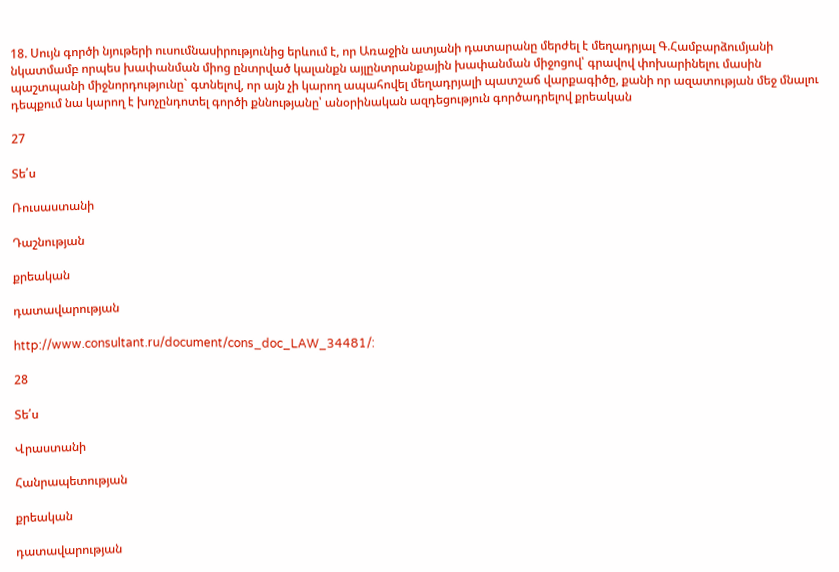18. Սույն գործի նյութերի ուսումնասիրությունից երևում է, որ Առաջին ատյանի դատարանը մերժել է մեղադրյալ Գ.Համբարձումյանի նկատմամբ որպես խափանման միոց ընտրված կալանքն այլընտրանքային խափանման միջոցով՝ գրավով փոխարինելու մասին պաշտպանի միջնորդությունը` գտնելով, որ այն չի կարող ապահովել մեղադրյալի պատշաճ վարքագիծը, քանի որ ազատության մեջ մնալու դեպքում նա կարող է խոչընդոտել գործի քննությանը՝ անօրինական ազդեցություն գործադրելով քրեական

27

Տե՛ս

Ռուսաստանի

Դաշնության

քրեական

դատավարության

http://www.consultant.ru/document/cons_doc_LAW_34481/:

28

Տե՛ս

Վրաստանի

Հանրապետության

քրեական

դատավարության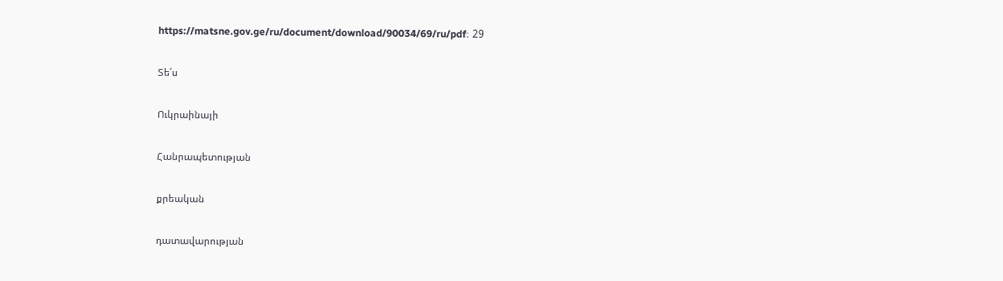https://matsne.gov.ge/ru/document/download/90034/69/ru/pdf։ 29

Տե՛ս

Ուկրաինայի

Հանրապետության

քրեական

դատավարության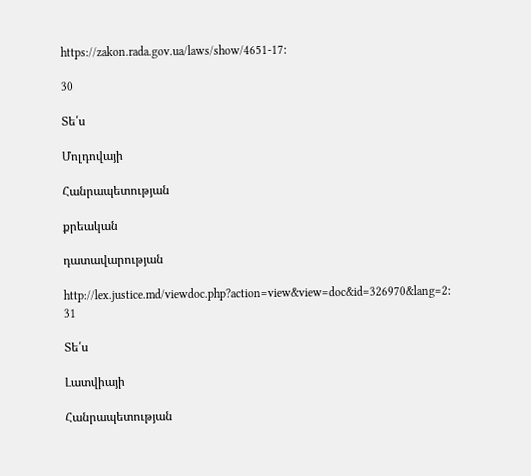https://zakon.rada.gov.ua/laws/show/4651-17։

30

Տե՛ս

Մոլդովայի

Հանրապետության

քրեական

դատավարության

http://lex.justice.md/viewdoc.php?action=view&view=doc&id=326970&lang=2։ 31

Տե՛ս

Լատվիայի

Հանրապետության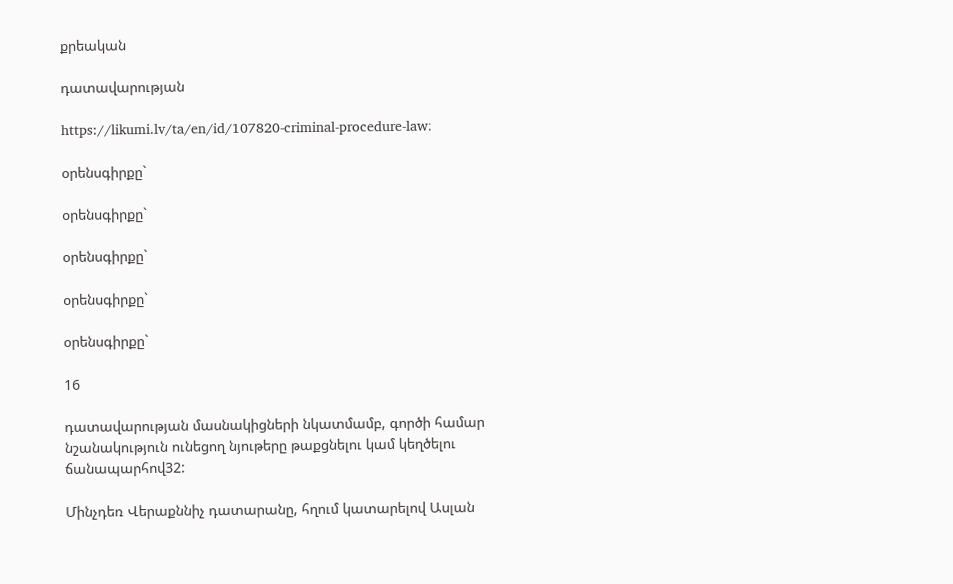քրեական

դատավարության

https://likumi.lv/ta/en/id/107820-criminal-procedure-law։

օրենսգիրքը`

օրենսգիրքը`

օրենսգիրքը`

օրենսգիրքը`

օրենսգիրքը`

16

դատավարության մասնակիցների նկատմամբ, գործի համար նշանակություն ունեցող նյութերը թաքցնելու կամ կեղծելու ճանապարհով32:

Մինչդեռ Վերաքննիչ դատարանը, հղում կատարելով Ասլան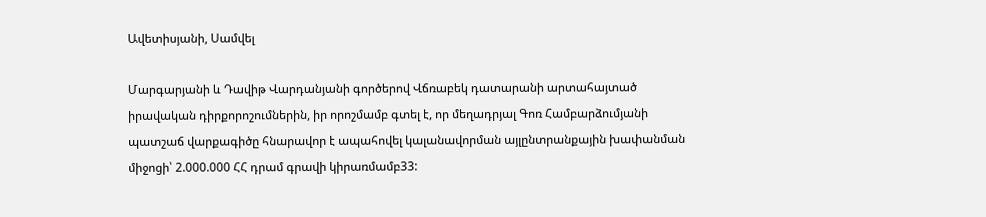Ավետիսյանի, Սամվել

Մարգարյանի և Դավիթ Վարդանյանի գործերով Վճռաբեկ դատարանի արտահայտած իրավական դիրքորոշումներին, իր որոշմամբ գտել է, որ մեղադրյալ Գոռ Համբարձումյանի պատշաճ վարքագիծը հնարավոր է ապահովել կալանավորման այլընտրանքային խափանման միջոցի՝ 2.000.000 ՀՀ դրամ գրավի կիրառմամբ33: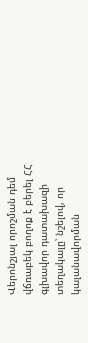Վերոնշյալ որոշման դեմ վճռաբեկ բողոք է բերել ՀՀ գլխավոր դատախազի տեղակալը՝ նշելով, որ կալանավորման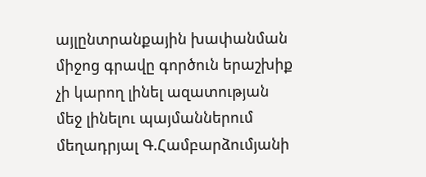այլընտրանքային խափանման միջոց գրավը գործուն երաշխիք չի կարող լինել ազատության մեջ լինելու պայմաններում մեղադրյալ Գ.Համբարձումյանի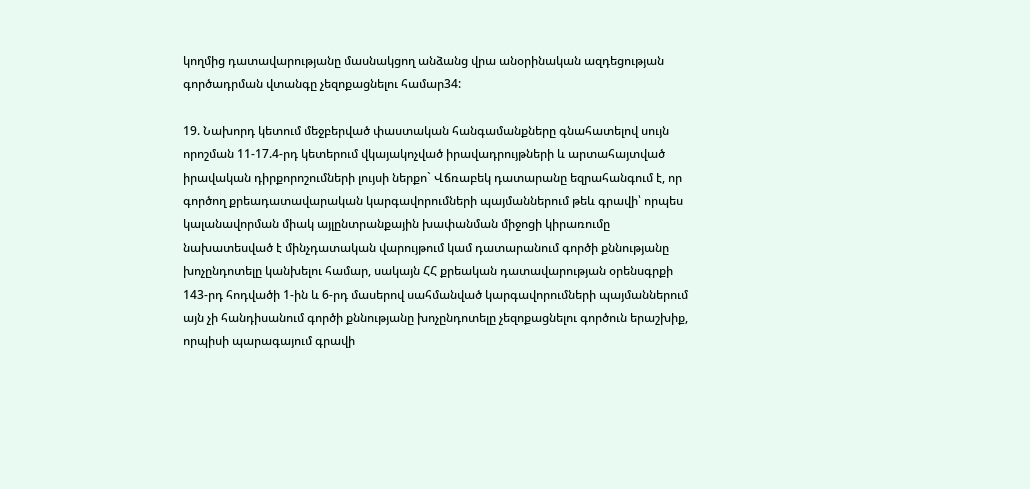կողմից դատավարությանը մասնակցող անձանց վրա անօրինական ազդեցության գործադրման վտանգը չեզոքացնելու համար34:

19. Նախորդ կետում մեջբերված փաստական հանգամանքները գնահատելով սույն որոշման 11-17.4-րդ կետերում վկայակոչված իրավադրույթների և արտահայտված իրավական դիրքորոշումների լույսի ներքո` Վճռաբեկ դատարանը եզրահանգում է, որ գործող քրեադատավարական կարգավորումների պայմաններում թեև գրավի՝ որպես կալանավորման միակ այլընտրանքային խափանման միջոցի կիրառումը նախատեսված է մինչդատական վարույթում կամ դատարանում գործի քննությանը խոչընդոտելը կանխելու համար, սակայն ՀՀ քրեական դատավարության օրենսգրքի 143-րդ հոդվածի 1-ին և 6-րդ մասերով սահմանված կարգավորումների պայմաններում այն չի հանդիսանում գործի քննությանը խոչընդոտելը չեզոքացնելու գործուն երաշխիք, որպիսի պարագայում գրավի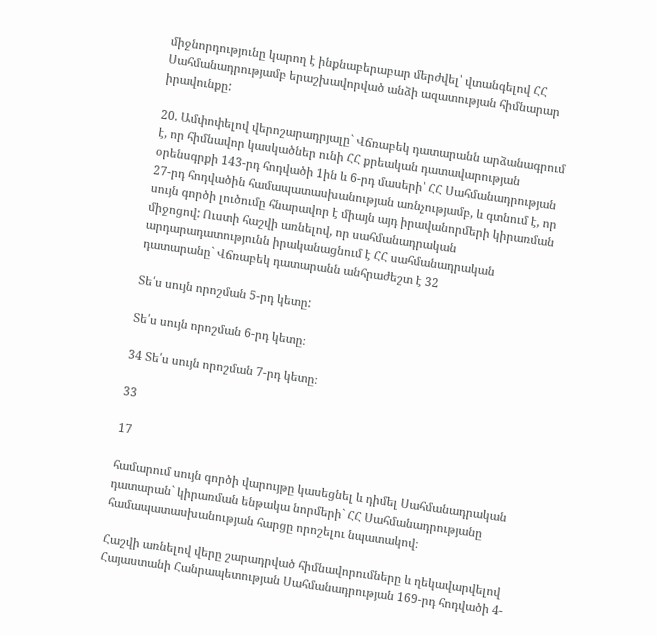միջնորդությունը կարող է ինքնաբերաբար մերժվել՝ վտանգելով ՀՀ Սահմանադրությամբ երաշխավորված անձի ազատության հիմնարար իրավունքը:

20. Ամփոփելով վերոշարադրյալը` Վճռաբեկ դատարանն արձանագրում է, որ հիմնավոր կասկածներ ունի ՀՀ քրեական դատավարության օրենսգրքի 143-րդ հոդվածի 1ին և 6-րդ մասերի՝ ՀՀ Սահմանադրության 27-րդ հոդվածին համապատասխանության առնչությամբ, և գտնում է, որ սույն գործի լուծումը հնարավոր է միայն այդ իրավանորմերի կիրառման միջոցով: Ուստի հաշվի առնելով, որ սահմանադրական արդարադատությունն իրականացնում է ՀՀ սահմանադրական դատարանը` Վճռաբեկ դատարանն անհրաժեշտ է 32

Տե՛ս սույն որոշման 5-րդ կետը:

Տե՛ս սույն որոշման 6-րդ կետը։

34 Տե՛ս սույն որոշման 7-րդ կետը։

33

17

համարում սույն գործի վարույթը կասեցնել և դիմել Սահմանադրական դատարան` կիրառման ենթակա նորմերի` ՀՀ Սահմանադրությանը համապատասխանության հարցը որոշելու նպատակով։

Հաշվի առնելով վերը շարադրված հիմնավորումները և ղեկավարվելով Հայաստանի Հանրապետության Սահմանադրության 169-րդ հոդվածի 4-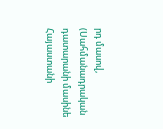րդ մասով, (Սահմանադրական դատարանի մասինե Հայաստանի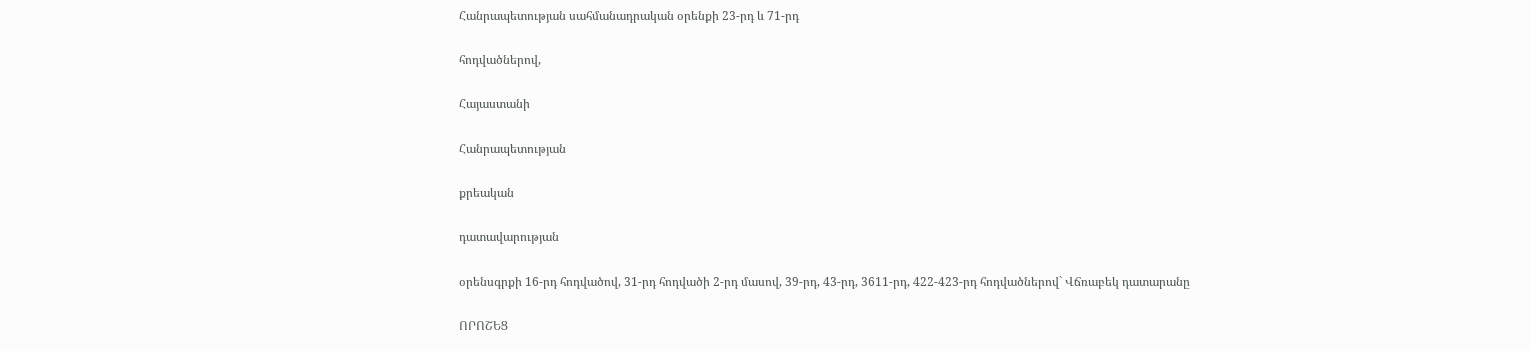Հանրապետության սահմանադրական օրենքի 23-րդ և 71-րդ

հոդվածներով,

Հայաստանի

Հանրապետության

քրեական

դատավարության

օրենսգրքի 16-րդ հոդվածով, 31-րդ հոդվածի 2-րդ մասով, 39-րդ, 43-րդ, 3611-րդ, 422-423-րդ հոդվածներով` Վճռաբեկ դատարանը

ՈՐՈՇԵՑ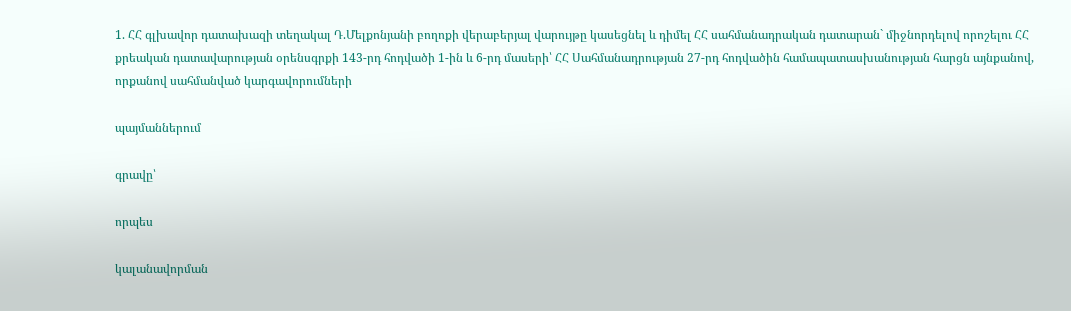1. ՀՀ գլխավոր դատախազի տեղակալ Դ.Մելքոնյանի բողոքի վերաբերյալ վարույթը կասեցնել և դիմել ՀՀ սահմանադրական դատարան` միջնորդելով որոշելու ՀՀ քրեական դատավարության օրենսգրքի 143-րդ հոդվածի 1-ին և 6-րդ մասերի՝ ՀՀ Սահմանադրության 27-րդ հոդվածին համապատասխանության հարցն այնքանով, որքանով սահմանված կարգավորումների

պայմաններում

գրավը՝

որպես

կալանավորման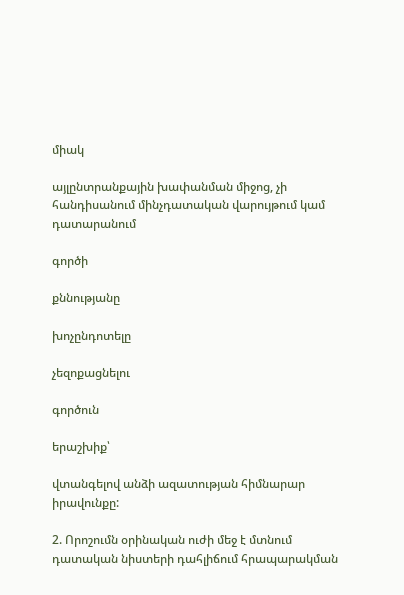միակ

այլընտրանքային խափանման միջոց, չի հանդիսանում մինչդատական վարույթում կամ դատարանում

գործի

քննությանը

խոչընդոտելը

չեզոքացնելու

գործուն

երաշխիք՝

վտանգելով անձի ազատության հիմնարար իրավունքը:

2. Որոշումն օրինական ուժի մեջ է մտնում դատական նիստերի դահլիճում հրապարակման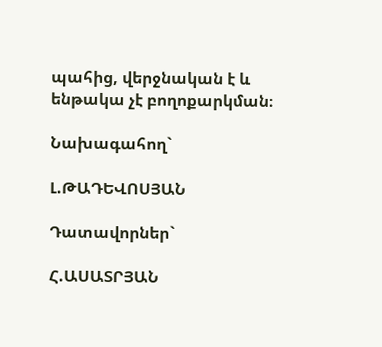պահից, վերջնական է և ենթակա չէ բողոքարկման։

Նախագահող`

Լ.ԹԱԴԵՎՈՍՅԱՆ

Դատավորներ`

Հ.ԱՍԱՏՐՅԱՆ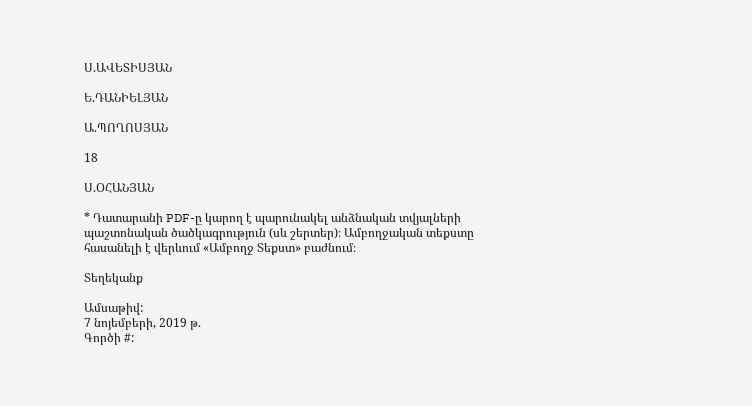Ս.ԱՎԵՏԻՍՅԱՆ

Ե.ԴԱՆԻԵԼՅԱՆ

Ա.ՊՈՂՈՍՅԱՆ

18

Ս.ՕՀԱՆՅԱՆ

* Դատարանի PDF-ը կարող է պարունակել անձնական տվյալների պաշտոնական ծածկագրություն (սև շերտեր)։ Ամբողջական տեքստը հասանելի է վերևում «Ամբողջ Տեքստ» բաժնում։

Տեղեկանք

Ամսաթիվ:
7 նոյեմբերի, 2019 թ.
Գործի #: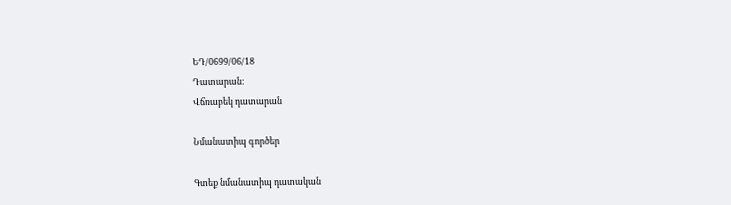ԵԴ/0699/06/18
Դատարան:
Վճռաբեկ դատարան

Նմանատիպ գործեր

Գտեք նմանատիպ դատական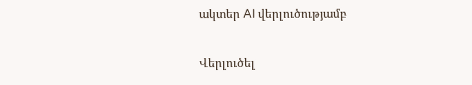ակտեր AI վերլուծությամբ

Վերլուծել